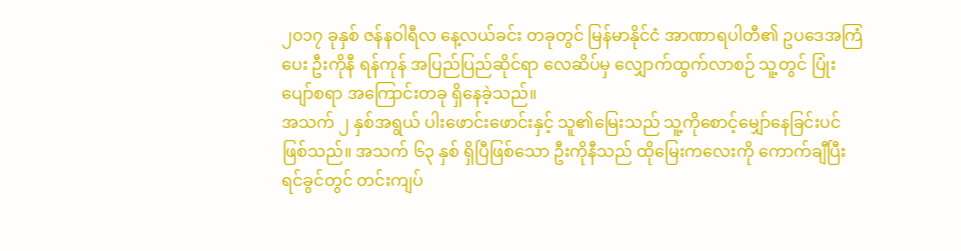၂၀၁၇ ခုနှစ် ဇန်နဝါရီလ နေ့လယ်ခင်း တခုတွင် မြန်မာနိုင်ငံ အာဏာရပါတီ၏ ဥပဒေအကြံပေး ဦးကိုနီ ရန်ကုန် အပြည်ပြည်ဆိုင်ရာ လေဆိပ်မှ လျှောက်ထွက်လာစဉ် သူ့တွင် ပြုံးပျော်စရာ အကြောင်းတခု ရှိနေခဲ့သည်။
အသက် ၂ နှစ်အရွယ် ပါးဖောင်းဖောင်းနှင့် သူ၏မြေးသည် သူ့ကိုစောင့်မျှော်နေခြင်းပင်ဖြစ်သည်။ အသက် ၆၃ နှစ် ရှိပြီဖြစ်သော ဦးကိုနီသည် ထိုမြေးကလေးကို ကောက်ချီပြီး ရင်ခွင်တွင် တင်းကျပ်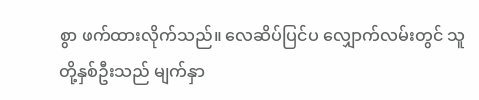စွာ ဖက်ထားလိုက်သည်။ လေဆိပ်ပြင်ပ လျှောက်လမ်းတွင် သူတို့နှစ်ဦးသည် မျက်နှာ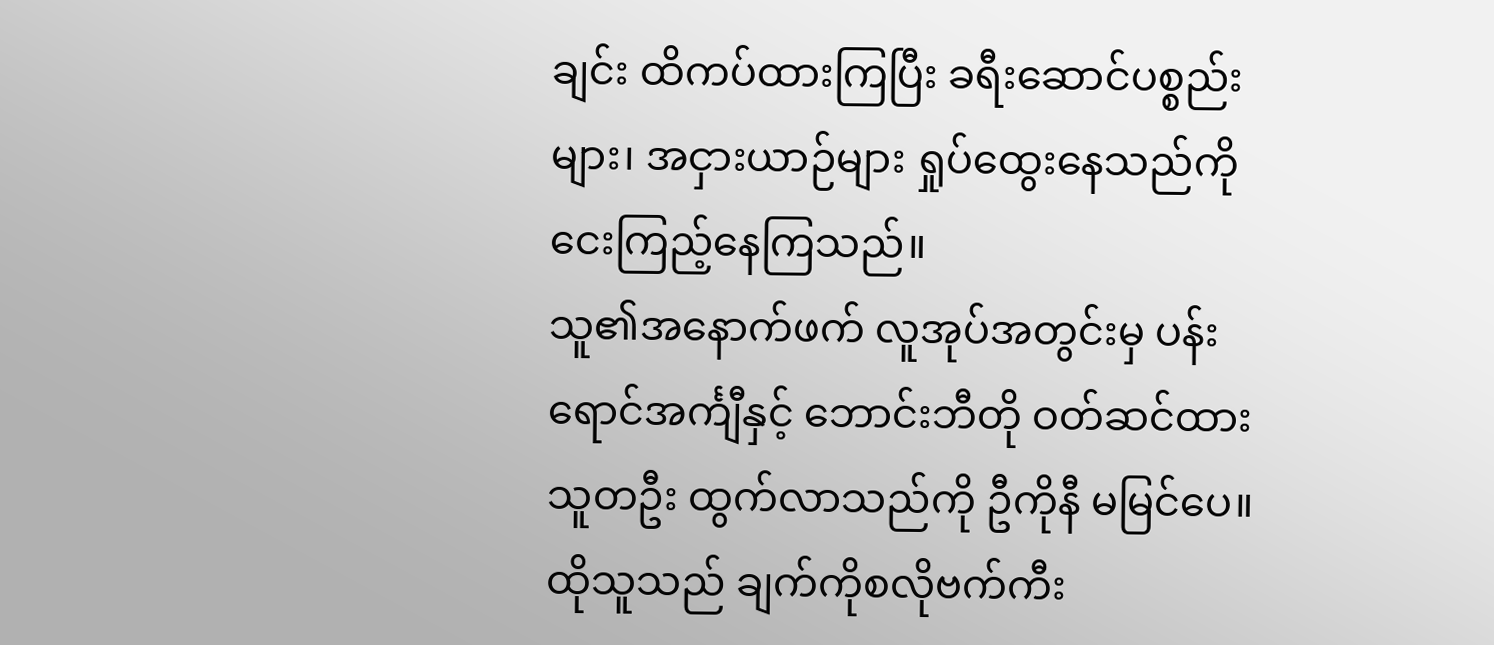ချင်း ထိကပ်ထားကြပြီး ခရီးဆောင်ပစ္စည်းများ၊ အငှားယာဉ်များ ရှုပ်ထွေးနေသည်ကို ငေးကြည့်နေကြသည်။
သူ၏အနောက်ဖက် လူအုပ်အတွင်းမှ ပန်းရောင်အင်္ကျီနှင့် ဘောင်းဘီတို ဝတ်ဆင်ထားသူတဦး ထွက်လာသည်ကို ဦကိုနီ မမြင်ပေ။ ထိုသူသည် ချက်ကိုစလိုဗက်ကီး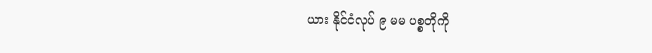ယား နိုင်ငံလုပ် ၉ မမ ပစ္စတိုကို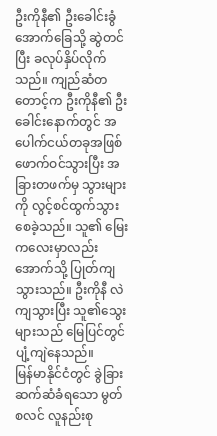ဦးကိုနီ၏ ဦးခေါင်းခွံအောက်ခြေသို့ ဆွဲတင်ပြီး ခလုပ်နှိပ်လိုက်သည်။ ကျည်ဆံတတောင့်က ဦးကိုနီ၏ ဦးခေါင်းနောက်တွင် အပေါက်ငယ်တခုအဖြစ် ဖောက်ဝင်သွားပြီး အခြားတဖက်မှ သွားများကို လွင့်စင်ထွက်သွားစေခဲ့သည်။ သူ၏ မြေးကလေးမှာလည်း အောက်သို့ ပြုတ်ကျသွားသည်။ ဦးကိုနီ လဲကျသွားပြီး သူ၏သွေးများသည် မြေပြင်တွင် ပျံ့ကျဲနေသည်။
မြန်မာနိုင်ငံတွင် ခွဲခြားဆက်ဆံခံရသော မွတ်စလင် လူနည်းစု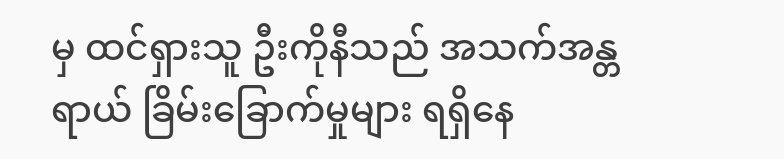မှ ထင်ရှားသူ ဦးကိုနီသည် အသက်အန္တရာယ် ခြိမ်းခြောက်မှုများ ရရှိနေ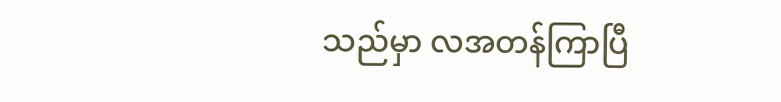သည်မှာ လအတန်ကြာပြီ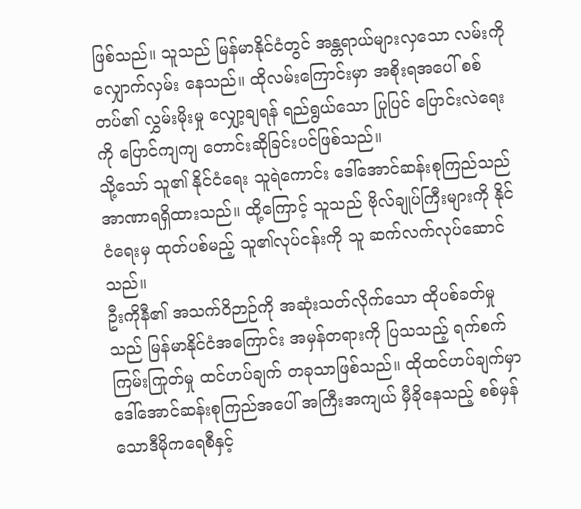ဖြစ်သည်။ သူသည် မြန်မာနိုင်ငံတွင် အန္တရာယ်များလှသော လမ်းကို လျှောက်လှမ်း နေသည်။ ထိုလမ်းကြောင်းမှာ အစိုးရအပေါ် စစ်တပ်၏ လွှမ်းမိုးမှု လျှော့ချရန် ရည်ရွယ်သော ပြုပြင် ပြောင်းလဲရေးကို ပြောင်ကျကျ တောင်းဆိုခြင်းပင်ဖြစ်သည်။
သို့သော် သူ၏ နိုင်ငံရေး သူရဲကောင်း ဒေါ်အောင်ဆန်းစုကြည်သည် အာဏာရရှိထားသည်။ ထို့ကြောင့် သူသည် ဗိုလ်ချုပ်ကြီးများကို နိုင်ငံရေးမှ ထုတ်ပစ်မည့် သူ၏လုပ်ငန်းကို သူ ဆက်လက်လုပ်ဆောင်သည်။
ဦးကိုနီ၏ အသက်ဝိဉာဉ်ကို အဆုံးသတ်လိုက်သော ထိုပစ်ခတ်မှုသည် မြန်မာနိုင်ငံအကြောင်း အမှန်တရားကို ပြသသည့် ရက်စက်ကြမ်းကြုတ်မှု ထင်ဟပ်ချက် တခုသာဖြစ်သည်။ ထိုထင်ဟပ်ချက်မှာ ဒေါ်အောင်ဆန်းစုကြည်အပေါ် အကြီးအကျယ် မှီခိုနေသည့် စစ်မှန်သောဒီမိုကရေစီနှင့်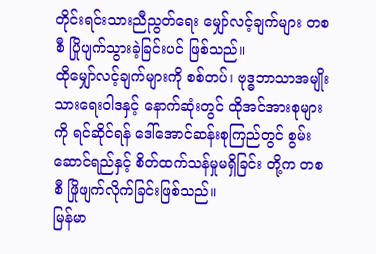တိုင်းရင်းသားညီညွတ်ရေး မျှော်လင့်ချက်များ တစစီ ပြိုပျက်သွားခဲ့ခြင်းပင် ဖြစ်သည်။
ထိုမျှော်လင့်ချက်များကို စစ်တပ်၊ ဗုဒ္ဓဘာသာအမျိုးသားရေးဝါဒနှင့် နောက်ဆုံးတွင် ထိုအင်အားစုများကို ရင်ဆိုင်ရန် ဒေါ်အောင်ဆန်းစုကြည်တွင် စွမ်းဆောင်ရည်နှင့် စိတ်ထက်သန်မှုမရှိခြင်း တို့က တစစီ ဖြိုဖျက်လိုက်ခြင်းဖြစ်သည်။
မြန်မာ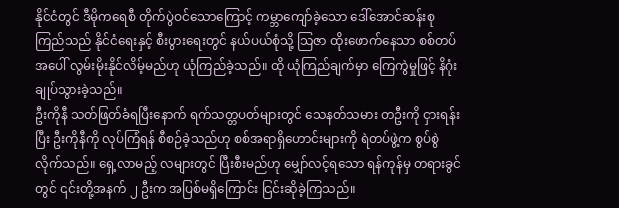နိုင်ငံတွင် ဒီမိုကရေစီ တိုက်ပွဲဝင်သောကြောင့် ကမ္ဘာကျော်ခဲ့သော ဒေါ်အောင်ဆန်းစုကြည်သည် နိုင်ငံရေးနှင့် စီးပွားရေးတွင် နယ်ပယ်စုံသို့ သြဇာ ထိုးဖောက်နေသာ စစ်တပ်အပေါ် လွမ်းမိုးနိုင်လိမ့်မည်ဟု ယုံကြည်ခဲ့သည်။ ထို ယုံကြည်ချက်မှာ ကြေကွဲမှုဖြင့် နိဂုံးချုပ်သွားခဲ့သည်။
ဦးကိုနီ သတ်ဖြတ်ခံရပြီးနောက် ရက်သတ္တပတ်များတွင် သေနတ်သမား တဦးကို ငှားရန်းပြီး ဦးကိုနီကို လုပ်ကြံရန် စီစဉ်ခဲ့သည်ဟု စစ်အရာရှိဟောင်းများကို ရဲတပ်ဖွဲ့က စွပ်စွဲလိုက်သည်။ ရှေ့လာမည့် လများတွင် ပြီးစီးမည်ဟု မျှော်လင့်ရသော ရန်ကုန်မှ တရားခွင်တွင် ၎င်းတို့အနက် ၂ ဦးက အပြစ်မရှိကြောင်း ငြင်းဆိုခဲ့ကြသည်။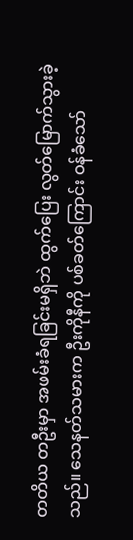တတိယ တဦးမှာ အဖမ်းခံရခြင်းမရှိဘဲ ထွက်ပြေး လွတ်မြောက်သွားခဲ့သည်။ သေနတ်သမားက ဦးကိုနီကို ပစ်ခတ်ကြောင်း ဝန်ခံသော်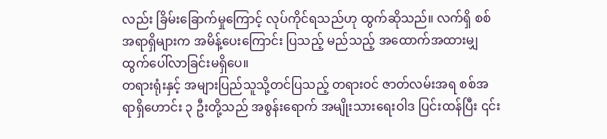လည်း ခြိမ်းခြောက်မှုကြောင့် လုပ်ကိုင်ရသည်ဟု ထွက်ဆိုသည်။ လက်ရှိ စစ်အရာရှိများက အမိန့်ပေးကြောင်း ပြသည့် မည်သည့် အထောက်အထားမျှ ထွက်ပေါ်လာခြင်းမရှိပေ။
တရားရုံးနှင့် အများပြည်သူသို့တင်ပြသည့် တရားဝင် ဇာတ်လမ်းအရ စစ်အရာရှိဟောင်း ၃ ဦးတို့သည် အစွန်းရောက် အမျိုးသားရေးဝါဒ ပြင်းထန်ပြီး ၎င်း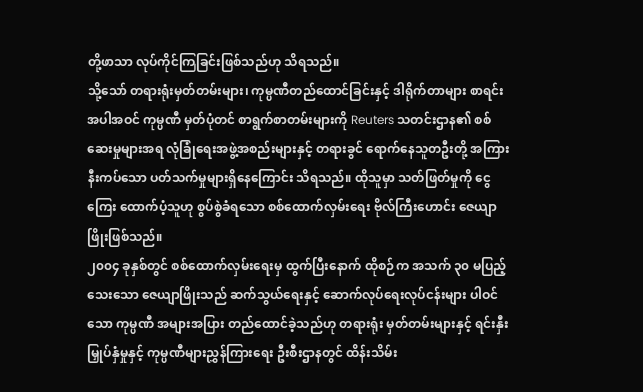တို့ဖာသာ လုပ်ကိုင်ကြခြင်းဖြစ်သည်ဟု သိရသည်။
သို့သော် တရားရုံးမှတ်တမ်းများ၊ ကုမ္ပဏီတည်ထောင်ခြင်းနှင့် ဒါရိုက်တာများ စာရင်းအပါအဝင် ကုမ္ပဏီ မှတ်ပုံတင် စာရွက်စာတမ်းများကို Reuters သတင်းဌာန၏ စစ်ဆေးမှုများအရ လုံခြုံရေးအဖွဲ့အစည်းများနှင့် တရားခွင် ရောက်နေသူတဦးတို့ အကြား နီးကပ်သော ပတ်သက်မှုများရှိနေကြောင်း သိရသည်။ ထိုသူမှာ သတ်ဖြတ်မှုကို ငွေကြေး ထောက်ပံ့သူဟု စွပ်စွဲခံရသော စစ်ထောက်လှမ်းရေး ဗိုလ်ကြီးဟောင်း ဇေယျာဖြိုးဖြစ်သည်။
၂၀၀၄ ခုနှစ်တွင် စစ်ထောက်လှမ်းရေးမှ ထွက်ပြီးနောက် ထိုစဉ်က အသက် ၃၀ မပြည့်သေးသော ဇေယျာဖြိုးသည် ဆက်သွယ်ရေးနှင့် ဆောက်လုပ်ရေးလုပ်ငန်းများ ပါဝင်သော ကုမ္ပဏီ အများအပြား တည်ထောင်ခဲ့သည်ဟု တရားရုံး မှတ်တမ်းများနှင့် ရင်းနှီးမြှုပ်နှံမှုနှင့် ကုမ္ပဏီများညွှန်ကြားရေး ဦးစီးဌာနတွင် ထိန်းသိမ်း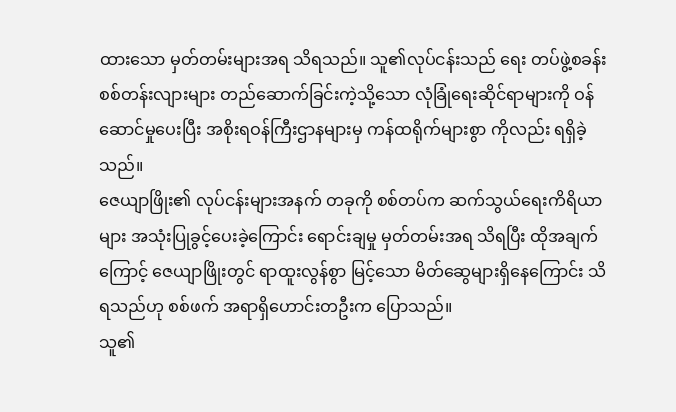ထားသော မှတ်တမ်းများအရ သိရသည်။ သူ၏လုပ်ငန်းသည် ရေး တပ်ဖွဲ့စခန်း စစ်တန်းလျားများ တည်ဆောက်ခြင်းကဲ့သို့သော လုံခြုံရေးဆိုင်ရာများကို ဝန်ဆောင်မှုပေးပြီး အစိုးရဝန်ကြီးဌာနများမှ ကန်ထရိုက်များစွာ ကိုလည်း ရရှိခဲ့သည်။
ဇေယျာဖြိုး၏ လုပ်ငန်းများအနက် တခုကို စစ်တပ်က ဆက်သွယ်ရေးကိရိယာများ အသုံးပြုခွင့်ပေးခဲ့ကြောင်း ရောင်းချမှု မှတ်တမ်းအရ သိရပြီး ထိုအချက်ကြောင့် ဇေယျာဖြိုးတွင် ရာထူးလွန်စွာ မြင့်သော မိတ်ဆွေများရှိနေကြောင်း သိရသည်ဟု စစ်ဖက် အရာရှိဟောင်းတဦးက ပြောသည်။
သူ၏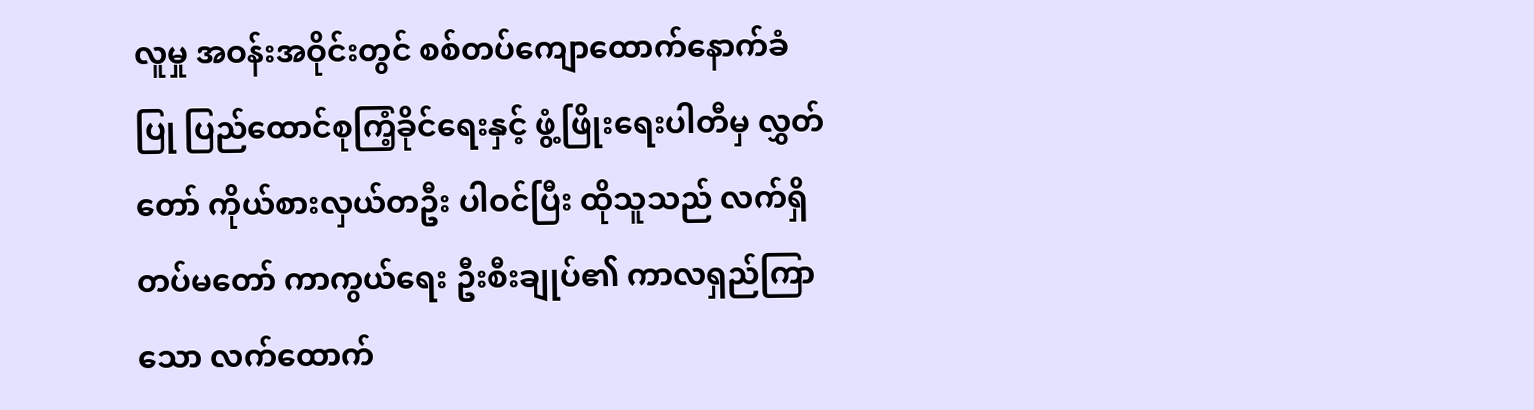လူမှု အဝန်းအဝိုင်းတွင် စစ်တပ်ကျောထောက်နောက်ခံပြု ပြည်ထောင်စုကြံ့ခိုင်ရေးနှင့် ဖွံ့ဖြိုးရေးပါတီမှ လွှတ်တော် ကိုယ်စားလှယ်တဦး ပါဝင်ပြီး ထိုသူသည် လက်ရှိ တပ်မတော် ကာကွယ်ရေး ဦးစီးချုပ်၏ ကာလရှည်ကြာသော လက်ထောက်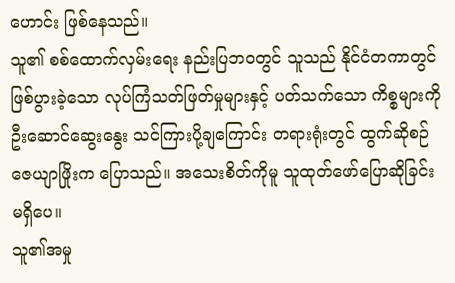ဟောင်း ဖြစ်နေသည်။
သူ၏ စစ်ထောက်လှမ်းရေး နည်းပြဘဝတွင် သူသည် နိုင်ငံတကာတွင် ဖြစ်ပွားခဲ့သော လုပ်ကြံသတ်ဖြတ်မှုများနှင့် ပတ်သက်သော ကိစ္စများကို ဦးဆောင်ဆွေးနွေး သင်ကြားပို့ချကြောင်း တရားရုံးတွင် ထွက်ဆိုစဉ် ဇေယျာဖြိုးက ပြောသည်။ အသေးစိတ်ကိုမူ သူထုတ်ဖော်ပြောဆိုခြင်း မရှိပေ။
သူ၏အမှု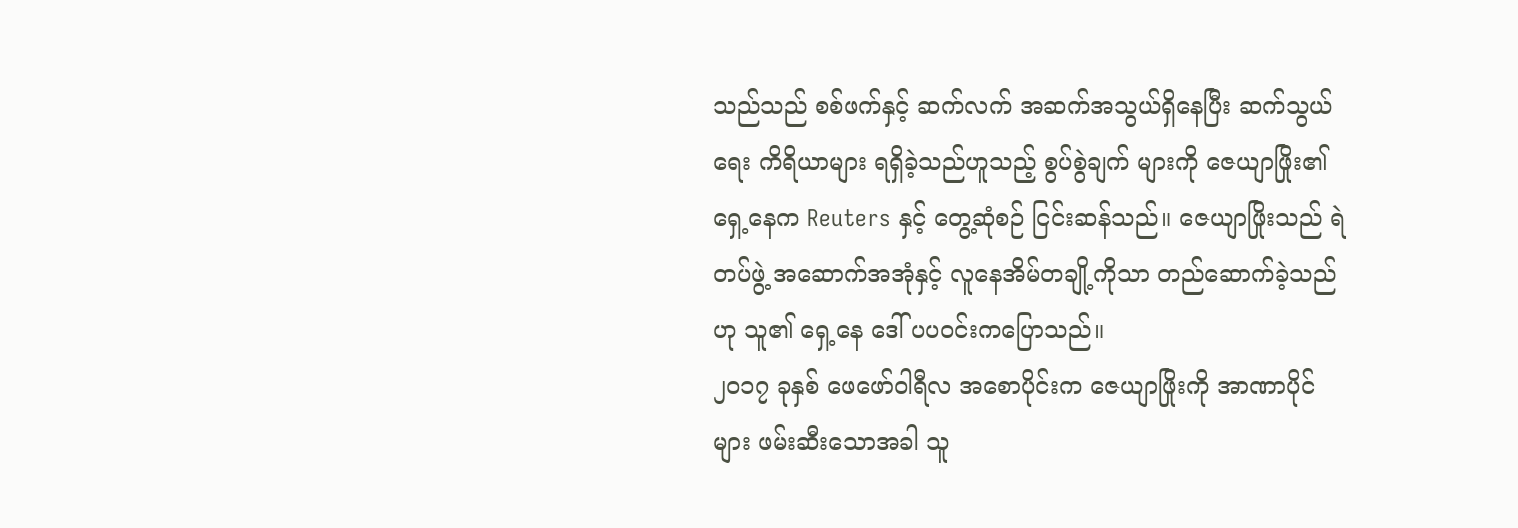သည်သည် စစ်ဖက်နှင့် ဆက်လက် အဆက်အသွယ်ရှိနေပြီး ဆက်သွယ်ရေး ကိရိယာများ ရရှိခဲ့သည်ဟူသည့် စွပ်စွဲချက် များကို ဇေယျာဖြိုး၏ ရှေ့နေက Reuters နှင့် တွေ့ဆုံစဉ် ငြင်းဆန်သည်။ ဇေယျာဖြိုးသည် ရဲတပ်ဖွဲ့ အဆောက်အအုံနှင့် လူနေအိမ်တချို့ကိုသာ တည်ဆောက်ခဲ့သည်ဟု သူ၏ ရှေ့နေ ဒေါ် ပပဝင်းကပြောသည်။
၂၀၁၇ ခုနှစ် ဖေဖော်ဝါရီလ အစောပိုင်းက ဇေယျာဖြိုးကို အာဏာပိုင်များ ဖမ်းဆီးသောအခါ သူ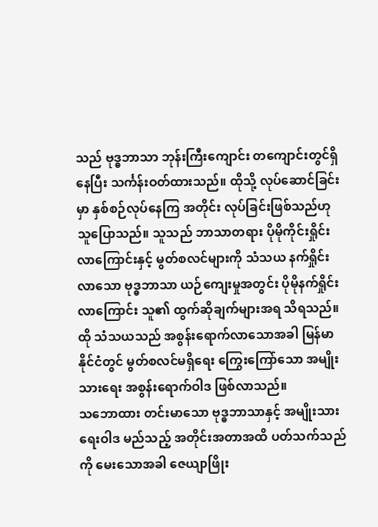သည် ဗုဒ္ဓဘာသာ ဘုန်းကြီးကျောင်း တကျောင်းတွင်ရှိနေပြီး သင်္ကန်းဝတ်ထားသည်။ ထိုသို့ လုပ်ဆောင်ခြင်းမှာ နှစ်စဉ်လုပ်နေကြ အတိုင်း လုပ်ခြင်းဖြစ်သည်ဟု သူပြောသည်။ သူသည် ဘာသာတရား ပိုမိုကိုင်းရှိုင်းလာကြောင်းနှင့် မွတ်စလင်များကို သံသယ နက်ရှိုင်းလာသော ဗုဒ္ဓဘာသာ ယဉ်ကျေးမှုအတွင်း ပိုမိုနက်ရှိုင်းလာကြောင်း သူ၏ ထွက်ဆိုချက်များအရ သိရသည်။ ထို သံသယသည် အစွန်းရောက်လာသောအခါ မြန်မာနိုင်ငံတွင် မွတ်စလင်မရှိရေး ကြွေးကြော်သော အမျိုးသားရေး အစွန်းရောက်ဝါဒ ဖြစ်လာသည်။
သဘောထား တင်းမာသော ဗုဒ္ဓဘာသာနှင့် အမျိုးသားရေးဝါဒ မည်သည့် အတိုင်းအတာအထိ ပတ်သက်သည်ကို မေးသောအခါ ဇေယျာဖြိုး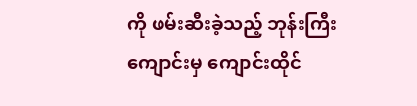ကို ဖမ်းဆီးခဲ့သည့် ဘုန်းကြီးကျောင်းမှ ကျောင်းထိုင်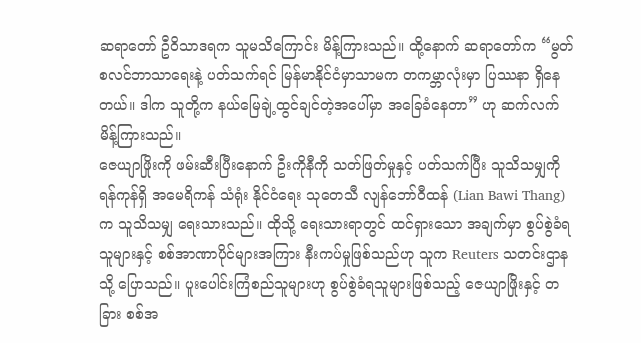ဆရာတော် ဦဝိသာဒရက သူမသိကြောင်း မိန့်ကြားသည်။ ထို့နောက် ဆရာတော်က “မွတ်စလင်ဘာသာရေးနဲ့ ပတ်သက်ရင် မြန်မာနိုင်ငံမှာသာမက တကမ္ဘာလုံးမှာ ပြဿနာ ရှိနေတယ်။ ဒါက သူတို့က နယ်မြေချဲ့ထွင်ချင်တဲ့အပေါ်မှာ အခြေခံနေတာ” ဟု ဆက်လက် မိန့်ကြားသည်။
ဇေယျာဖြိုးကို ဖမ်းဆီးပြီးနောက် ဦးကိုနီကို သတ်ဖြတ်မှုနှင့် ပတ်သက်ပြီး သူသိသမျှကို ရန်ကုန်ရှိ အမေရိကန် သံရုံး နိုင်ငံရေး သုတေသီ လျန်ဘော်ဝီထန် (Lian Bawi Thang) က သူသိသမျှ ရေးသားသည်။ ထိုသို့ ရေးသားရာတွင် ထင်ရှားသော အချက်မှာ စွပ်စွဲခံရသူများနှင့် စစ်အာဏာပိုင်များအကြား နီးကပ်မှုဖြစ်သည်ဟု သူက Reuters သတင်းဌာနသို့ ပြောသည်။ ပူးပေါင်းကြံစည်သူများဟု စွပ်စွဲခံရသူများဖြစ်သည့် ဇေယျာဖြိုးနှင့် တခြား စစ်အ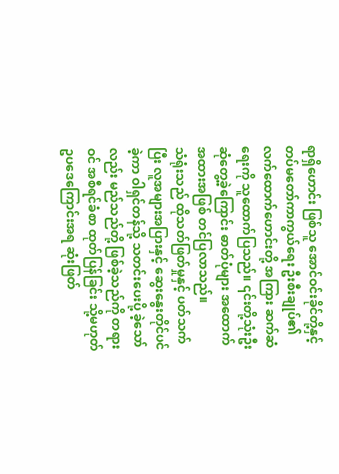ရာရှိဟောင်း ဖြစ်သူ အောင်ဝင်းခိုင်တို့နှင့် တပ်မတော်ကာကွယ်ရေး ဦးစီးချုပ်၏ လက်ထောက်ဟောင်းတို့ အကြား ဆက်ဆံရေးကို သူထောက်ပြသည်။ ၎င်းတို့သုံးဦး ဆုံတွေ့ခဲ့ကြောင်း ဓာတ်ပုံများ အထောက်အထားအဖြစ် တင်ပြလာသည်။
သံရုံးသည် ထိုသတ်ဖြတ်မှုနှင့် ပတ်သက်ပြီး လူအများအပြားနှင့် ဆွေးနွေးတိုင်ပင်ခဲ့ကာ ဝါရှင်တန်သို့ သတင်းပေးပို့ ခဲ့သော်လည်း မည်သည်တို့ ဖြစ်ခဲ့သည်ကို တရားဝင် အစီရင်ခံစာ ထုတ်ပြန်ခြင်း သို့မဟုတ် ဥပဒေကြောင်းအရ ဆုံးဖြတ်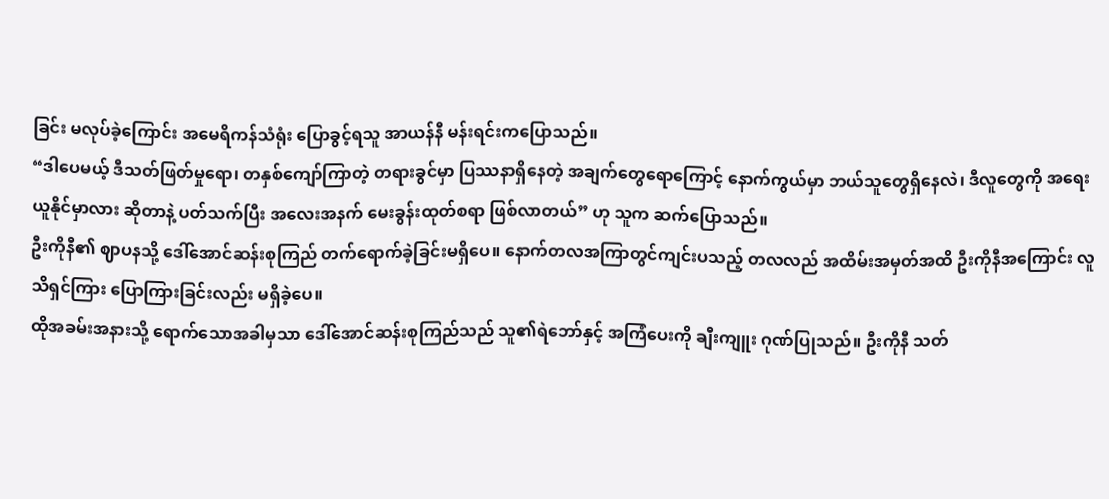ခြင်း မလုပ်ခဲ့ကြောင်း အမေရိကန်သံရုံး ပြောခွင့်ရသူ အာယန်နီ မန်းရင်းကပြောသည်။
“ဒါပေမယ့် ဒီသတ်ဖြတ်မှုရော၊ တနှစ်ကျော်ကြာတဲ့ တရားခွင်မှာ ပြဿနာရှိနေတဲ့ အချက်တွေရောကြောင့် နောက်ကွယ်မှာ ဘယ်သူတွေရှိနေလဲ၊ ဒီလူတွေကို အရေးယူနိုင်မှာလား ဆိုတာနဲ့ ပတ်သက်ပြီး အလေးအနက် မေးခွန်းထုတ်စရာ ဖြစ်လာတယ်” ဟု သူက ဆက်ပြောသည်။
ဦးကိုနီ၏ ဈာပနသို့ ဒေါ်အောင်ဆန်းစုကြည် တက်ရောက်ခဲ့ခြင်းမရှိပေ။ နောက်တလအကြာတွင်ကျင်းပသည့် တလလည် အထိမ်းအမှတ်အထိ ဦးကိုနီအကြောင်း လူသိရှင်ကြား ပြောကြားခြင်းလည်း မရှိခဲ့ပေ။
ထိုအခမ်းအနားသို့ ရောက်သောအခါမှသာ ဒေါ်အောင်ဆန်းစုကြည်သည် သူ၏ရဲဘော်နှင့် အကြံပေးကို ချီးကျူး ဂုဏ်ပြုသည်။ ဦးကိုနီ သတ်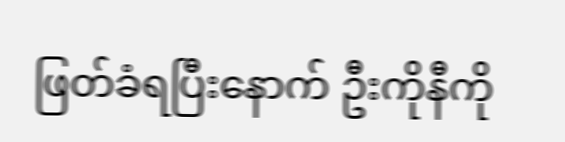ဖြတ်ခံရပြီးနောက် ဦးကိုနီကို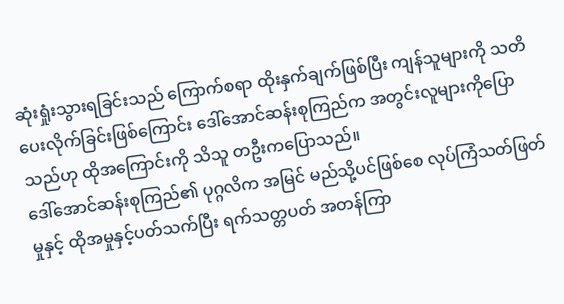ဆုံးရှုံးသွားရခြင်းသည် ကြောက်စရာ ထိုးနှက်ချက်ဖြစ်ပြီး ကျန်သူများကို သတိပေးလိုက်ခြင်းဖြစ်ကြောင်း ဒေါ်အောင်ဆန်းစုကြည်က အတွင်းလူများကိုပြောသည်ဟု ထိုအကြောင်းကို သိသူ တဦးကပြောသည်။
ဒေါ်အောင်ဆန်းစုကြည်၏ ပုဂ္ဂလိက အမြင် မည်သို့ပင်ဖြစ်စေ လုပ်ကြံသတ်ဖြတ်မှုနှင့် ထိုအမှုနှင့်ပတ်သက်ပြီး ရက်သတ္တပတ် အတန်ကြာ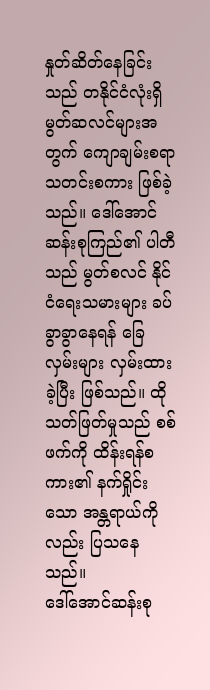နှုတ်ဆိတ်နေခြင်းသည် တနိုင်ငံလုံးရှိ မွတ်ဆလင်များအတွက် ကျောချမ်းစရာ သတင်းစကား ဖြစ်ခဲ့သည်။ ဒေါ်အောင်ဆန်းစုကြည်၏ ပါတီသည် မွတ်စလင် နိုင်ငံရေးသမားများ ခပ်ခွာခွာနေရန် ခြေလှမ်းများ လှမ်းထားခဲ့ပြီး ဖြစ်သည်။ ထိုသတ်ဖြတ်မှုသည် စစ်ဖက်ကို ထိန်းရန်စကား၏ နက်ရှိုင်းသော အန္တရာယ်ကိုလည်း ပြသနေသည်။
ဒေါ်အောင်ဆန်းစု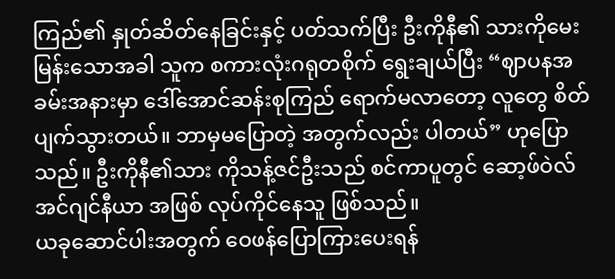ကြည်၏ နှုတ်ဆိတ်နေခြင်းနှင့် ပတ်သက်ပြီး ဦးကိုနီ၏ သားကိုမေးမြန်းသောအခါ သူက စကားလုံးဂရုတစိုက် ရွေးချယ်ပြီး “ဈာပနအခမ်းအနားမှာ ဒေါ်အောင်ဆန်းစုကြည် ရောက်မလာတော့ လူတွေ စိတ်ပျက်သွားတယ်။ ဘာမှမပြောတဲ့ အတွက်လည်း ပါတယ်” ဟုပြောသည်။ ဦးကိုနီ၏သား ကိုသန့်ဇင်ဦးသည် စင်ကာပူတွင် ဆော့ဖ်ဝဲလ် အင်ဂျင်နီယာ အဖြစ် လုပ်ကိုင်နေသူ ဖြစ်သည်။
ယခုဆောင်ပါးအတွက် ဝေဖန်ပြောကြားပေးရန်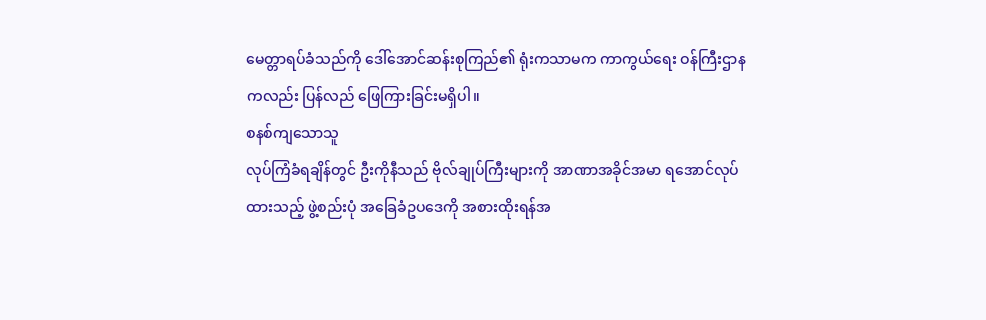မေတ္တာရပ်ခံသည်ကို ဒေါ်အောင်ဆန်းစုကြည်၏ ရုံးကသာမက ကာကွယ်ရေး ဝန်ကြီးဌာနကလည်း ပြန်လည် ဖြေကြားခြင်းမရှိပါ။
စနစ်ကျသောသူ
လုပ်ကြံခံရချိန်တွင် ဦးကိုနီသည် ဗိုလ်ချုပ်ကြီးများကို အာဏာအခိုင်အမာ ရအောင်လုပ်ထားသည့် ဖွဲ့စည်းပုံ အခြေခံဥပဒေကို အစားထိုးရန်အ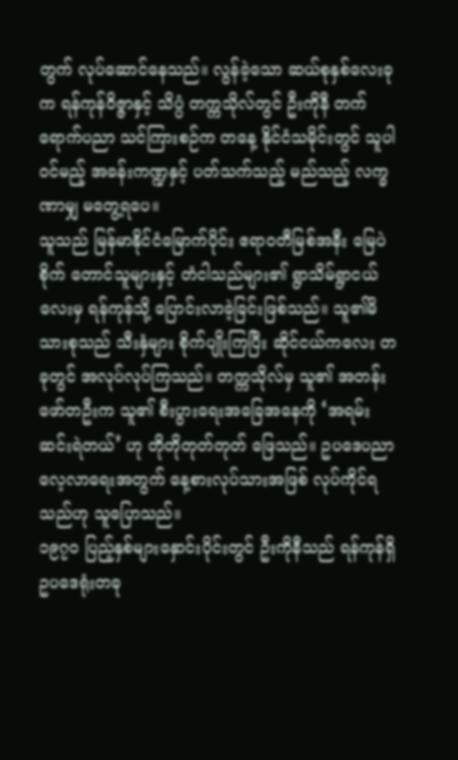တွက် လုပ်ဆောင်နေသည်။ လွန်ခဲ့သော ဆယ်စုနှစ်လေးခုက ရန်ကုန်ဝိဇ္ဇာနှင့် သိပ္ပံ တက္ကသိုလ်တွင် ဦးကိုနီ တက်ရောက်ပညာ သင်ကြားစဉ်က တနေ့ နိုင်ငံသမိုင်းတွင် သူပါဝင်မည့် အခန်းကဏ္ဍနှင့် ပတ်သက်သည့် မည်သည့် လက္ခဏာမျှ မတွေ့ရပေ။
သူသည် မြန်မာနိုင်ငံမြောက်ပိုင်း ဧရာဝတီမြစ်အနီး မြေပဲစိုက် တောင်သူများနှင့် တံငါသည်များ၏ ရွာသိမ်ရွာငယ်လေးမှ ရန်ကုန်သို့ ပြောင်းလာခဲ့ခြင်းဖြစ်သည်။ သူ၏မိသားစုသည် သီးနှံများ စိုက်ပျိုးကြပြီး ဆိုင်ငယ်ကလေး တခုတွင် အလုပ်လုပ်ကြသည်။ တက္ကသိုလ်မှ သူ၏ အတန်းဖော်တဦးက သူ၏ စီးပွားရေးအခြေအနေကို ‘အရမ်းဆင်းရဲတယ်’ ဟု တိုတိုတုတ်တုတ် ဖြေသည်။ ဥပဒေပညာ လေ့လာရေးအတွက် နေ့စားလုပ်သားအဖြစ် လုပ်ကိုင်ရသည်ဟု သူပြောသည်။
၁၉၇၀ ပြည့်နှစ်များနှောင်းပိုင်းတွင် ဦးကိုနီသည် ရန်ကုန်ရှိ ဥပဒေရုံးတခု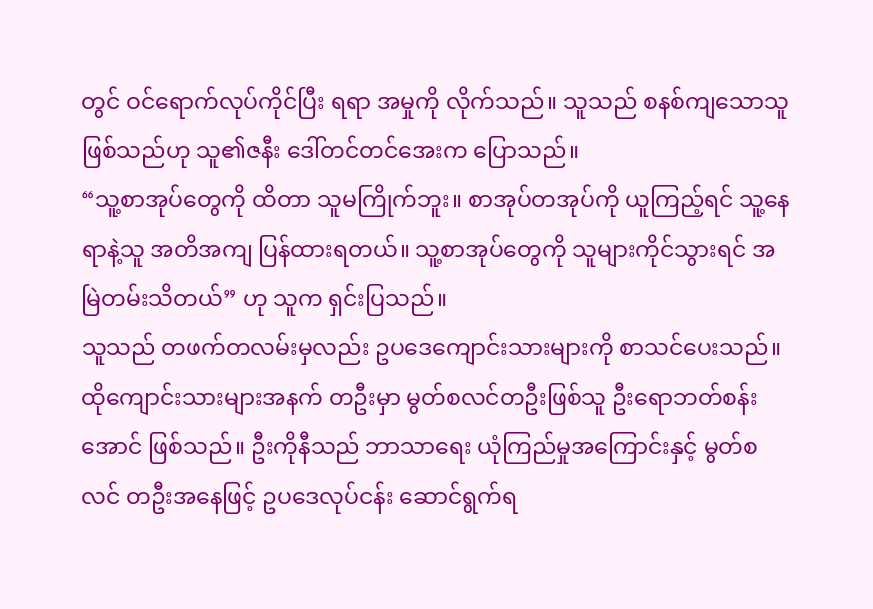တွင် ဝင်ရောက်လုပ်ကိုင်ပြီး ရရာ အမှုကို လိုက်သည်။ သူသည် စနစ်ကျသောသူ ဖြစ်သည်ဟု သူ၏ဇနီး ဒေါ်တင်တင်အေးက ပြောသည်။
“သူ့စာအုပ်တွေကို ထိတာ သူမကြိုက်ဘူး။ စာအုပ်တအုပ်ကို ယူကြည့်ရင် သူ့နေရာနဲ့သူ အတိအကျ ပြန်ထားရတယ်။ သူ့စာအုပ်တွေကို သူများကိုင်သွားရင် အမြဲတမ်းသိတယ်” ဟု သူက ရှင်းပြသည်။
သူသည် တဖက်တလမ်းမှလည်း ဥပဒေကျောင်းသားများကို စာသင်ပေးသည်။ ထိုကျောင်းသားများအနက် တဦးမှာ မွတ်စလင်တဦးဖြစ်သူ ဦးရောဘတ်စန်းအောင် ဖြစ်သည်။ ဦးကိုနီသည် ဘာသာရေး ယုံကြည်မှုအကြောင်းနှင့် မွတ်စလင် တဦးအနေဖြင့် ဥပဒေလုပ်ငန်း ဆောင်ရွက်ရ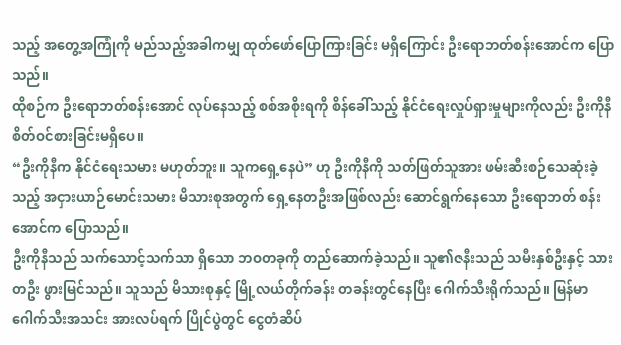သည့် အတွေ့အကြုံကို မည်သည့်အခါကမျှ ထုတ်ဖော်ပြောကြားခြင်း မရှိကြောင်း ဦးရောဘတ်စန်းအောင်က ပြောသည်။
ထိုစဉ်က ဦးရောဘတ်စန်းအောင် လုပ်နေသည့် စစ်အစိုးရကို စိန်ခေါ်သည့် နိုင်ငံရေးလှုပ်ရှားမှုများကိုလည်း ဦးကိုနီ စိတ်ဝင်စားခြင်းမရှိပေ။
“ဦးကိုနီက နိုင်ငံရေးသမား မဟုတ်ဘူး။ သူကရှေ့နေပဲ” ဟု ဦးကိုနီကို သတ်ဖြတ်သူအား ဖမ်းဆီးစဉ်သေဆုံးခဲ့သည့် အငှားယာဉ်မောင်းသမား မိသားစုအတွက် ရှေ့နေတဦးအဖြစ်လည်း ဆောင်ရွက်နေသော ဦးရောဘတ် စန်းအောင်က ပြောသည်။
ဦးကိုနီသည် သက်သောင့်သက်သာ ရှိသော ဘဝတခုကို တည်ဆောက်ခဲ့သည်။ သူ၏ဇနီးသည် သမီးနှစ်ဦးနှင့် သားတဦး ဖွားမြင်သည်။ သူသည် မိသားစုနှင့် မြို့လယ်တိုက်ခန်း တခန်းတွင်နေပြီး ဂေါက်သီးရိုက်သည်။ မြန်မာဂေါက်သီးအသင်း အားလပ်ရက် ပြိုင်ပွဲတွင် ငွေတံဆိပ်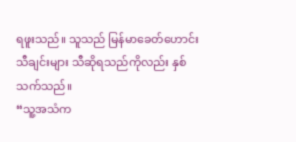ရဖူးသည်။ သူသည် မြန်မာခေတ်ဟောင်း သီချင်းများ သီဆိုရသည်ကိုလည်း နှစ်သက်သည်။
“သူ့အသံက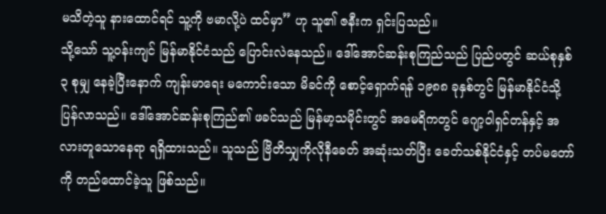မသိတဲ့သူ နားထောင်ရင် သူ့ကို ဗမာလို့ပဲ ထင်မှာ” ဟု သူ၏ ဇနီးက ရှင်းပြသည်။
သို့သော် သူ့ဝန်းကျင် မြန်မာနိုင်ငံသည် ပြောင်းလဲနေသည်။ ဒေါ်အောင်ဆန်းစုကြည်သည် ပြည်ပတွင် ဆယ်စုနှစ် ၃ စုမျှ နေခဲ့ပြီးနောက် ကျန်းမာရေး မကောင်းသော မိခင်ကို စောင့်ရှောက်ရန် ၁၉၈၈ ခုနှစ်တွင် မြန်မာနိုင်ငံသို့ ပြန်လာသည်။ ဒေါ်အောင်ဆန်းစုကြည်၏ ဖခင်သည် မြန်မာ့သမိုင်းတွင် အမေရိကတွင် ဂျော့ဝါရှင်တန်နှင့် အလားတူသောနေရာ ရရှိထားသည်။ သူသည် ဗြိတိသျှကိုလိုနီခေတ် အဆုံးသတ်ပြီး ခေတ်သစ်နိုင်ငံနှင့် တပ်မတော်ကို တည်ထောင်ခဲ့သူ ဖြစ်သည်။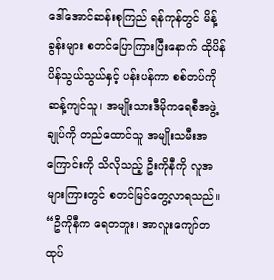ဒေါ်အောင်ဆန်းစုကြည် ရန်ကုန်တွင် မိန့်ခွန်းများ စတင်ပြောကြားပြီးနောက် ထိုပိန်ပိန်သွယ်သွယ်နှင့် ပန်းပန်ကာ စစ်တပ်ကိုဆန့်ကျင်သူ၊ အမျိုးသားဒီမိုကရေစီအဖွဲ့ချုပ်ကို တည်ထောင်သူ အမျိုးသမီးအကြောင်းကို သိလိုသည့် ဦးကိုနီကို လူအများကြားတွင် စတင်မြင်တွေ့လာရသည်။
“ဦကိုနီက ရေတဘူး၊ အာလူးကျော်တထုပ်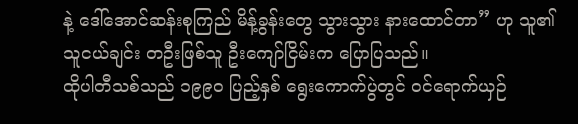နဲ့ ဒေါ်အောင်ဆန်းစုကြည် မိန့်ခွန်းတွေ သွားသွား နားထောင်တာ” ဟု သူ၏ သူငယ်ချင်း တဦးဖြစ်သူ ဦးကျော်ငြိမ်းက ပြောပြသည်။
ထိုပါတီသစ်သည် ၁၉၉၀ ပြည့်နှစ် ရွေးကောက်ပွဲတွင် ဝင်ရောက်ယှဉ်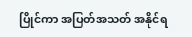ပြိုင်ကာ အပြတ်အသတ် အနိုင်ရ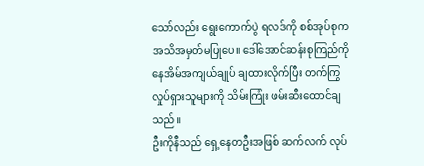သော်လည်း ရွေးကောက်ပွဲ ရလဒ်ကို စစ်အုပ်စုက အသိအမှတ်မပြုပေ။ ဒေါ်အောင်ဆန်းစုကြည်ကို နေအိမ်အကျယ်ချုပ် ချထားလိုက်ပြီး တက်ကြွလှုပ်ရှားသူများကို သိမ်းကြုံး ဖမ်းဆီးထောင်ချသည်။
ဦးကိုနီသည် ရှေ့နေတဦးအဖြစ် ဆက်လက် လုပ်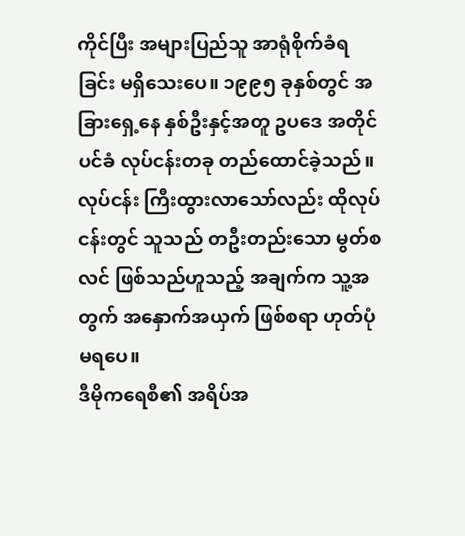ကိုင်ပြီး အများပြည်သူ အာရုံစိုက်ခံရခြင်း မရှိသေးပေ။ ၁၉၉၅ ခုနှစ်တွင် အခြားရှေ့နေ နှစ်ဦးနှင့်အတူ ဥပဒေ အတိုင်ပင်ခံ လုပ်ငန်းတခု တည်ထောင်ခဲ့သည်။ လုပ်ငန်း ကြီးထွားလာသော်လည်း ထိုလုပ်ငန်းတွင် သူသည် တဦးတည်းသော မွတ်စလင် ဖြစ်သည်ဟူသည့် အချက်က သူ့အတွက် အနှောက်အယှက် ဖြစ်စရာ ဟုတ်ပုံမရပေ။
ဒီမိုကရေစီ၏ အရိပ်အ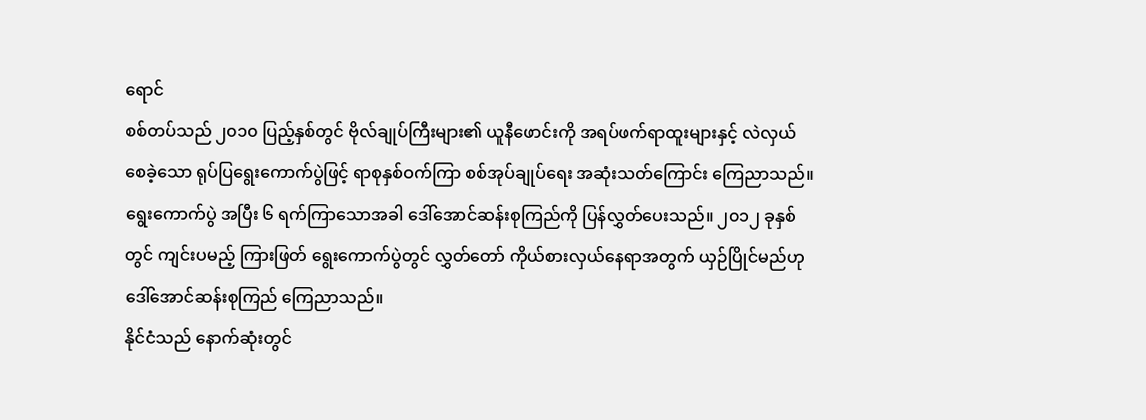ရောင်
စစ်တပ်သည် ၂၀၁၀ ပြည့်နှစ်တွင် ဗိုလ်ချုပ်ကြီးများ၏ ယူနီဖောင်းကို အရပ်ဖက်ရာထူးများနှင့် လဲလှယ် စေခဲ့သော ရုပ်ပြရွေးကောက်ပွဲဖြင့် ရာစုနှစ်ဝက်ကြာ စစ်အုပ်ချုပ်ရေး အဆုံးသတ်ကြောင်း ကြေညာသည်။ ရွေးကောက်ပွဲ အပြီး ၆ ရက်ကြာသောအခါ ဒေါ်အောင်ဆန်းစုကြည်ကို ပြန်လွှတ်ပေးသည်။ ၂၀၁၂ ခုနှစ်တွင် ကျင်းပမည့် ကြားဖြတ် ရွေးကောက်ပွဲတွင် လွှတ်တော် ကိုယ်စားလှယ်နေရာအတွက် ယှဉ်ပြိုင်မည်ဟု ဒေါ်အောင်ဆန်းစုကြည် ကြေညာသည်။
နိုင်ငံသည် နောက်ဆုံးတွင်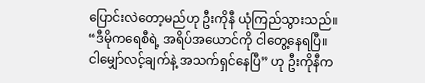ပြောင်းလဲတော့မည်ဟု ဦးကိုနီ ယုံကြည်သွားသည်။
“ဒီမိုကရေစီရဲ့ အရိပ်အယောင်ကို ငါတွေ့နေရပြီ။ ငါမျှော်လင့်ချက်နဲ့ အသက်ရှင်နေပြီ” ဟု ဦးကိုနီက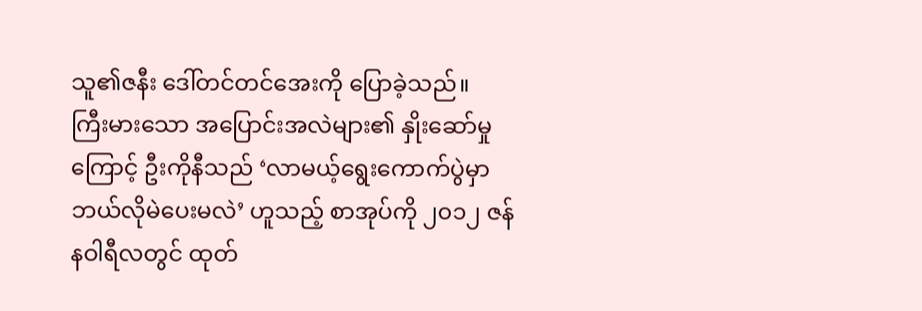သူ၏ဇနီး ဒေါ်တင်တင်အေးကို ပြောခဲ့သည်။
ကြီးမားသော အပြောင်းအလဲများ၏ နှိုးဆော်မှုကြောင့် ဦးကိုနီသည် ‘လာမယ့်ရွေးကောက်ပွဲမှာ ဘယ်လိုမဲပေးမလဲ’ ဟူသည့် စာအုပ်ကို ၂၀၁၂ ဇန်နဝါရီလတွင် ထုတ်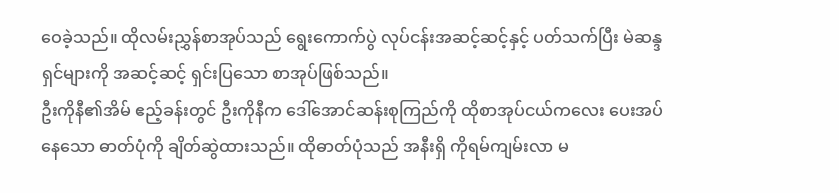ဝေခဲ့သည်။ ထိုလမ်းညွှန်စာအုပ်သည် ရွေးကောက်ပွဲ လုပ်ငန်းအဆင့်ဆင့်နှင့် ပတ်သက်ပြီး မဲဆန္ဒရှင်များကို အဆင့်ဆင့် ရှင်းပြသော စာအုပ်ဖြစ်သည်။
ဦးကိုနီ၏အိမ် ဧည့်ခန်းတွင် ဦးကိုနီက ဒေါ်အောင်ဆန်းစုကြည်ကို ထိုစာအုပ်ငယ်ကလေး ပေးအပ်နေသော ဓာတ်ပုံကို ချိတ်ဆွဲထားသည်။ ထိုဓာတ်ပုံသည် အနီးရှိ ကိုရမ်ကျမ်းလာ မ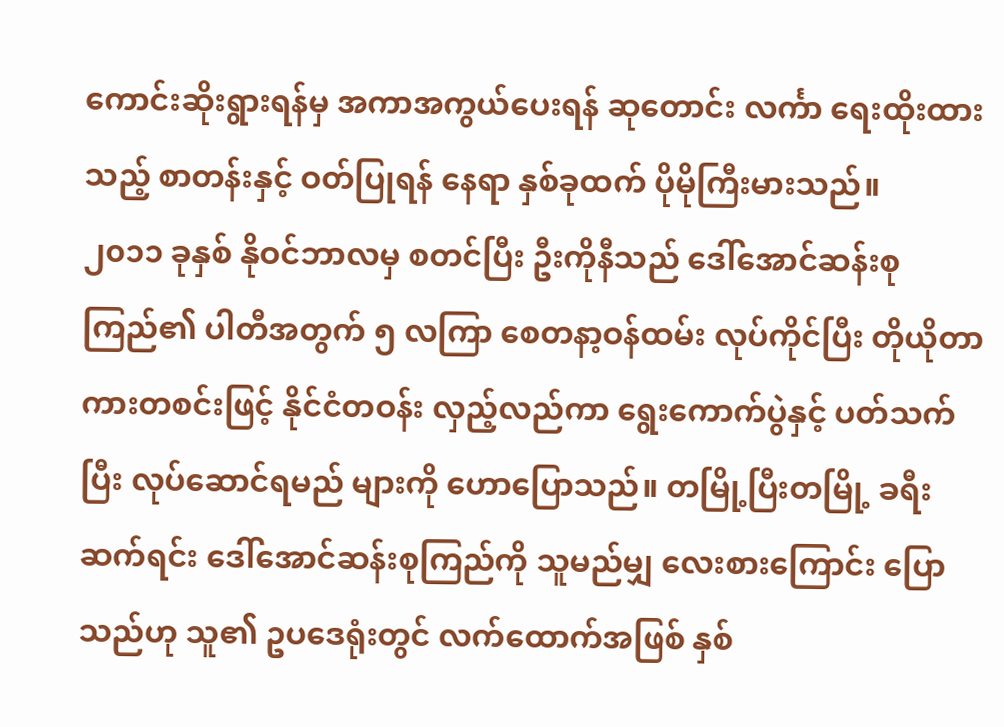ကောင်းဆိုးရွားရန်မှ အကာအကွယ်ပေးရန် ဆုတောင်း လင်္ကာ ရေးထိုးထားသည့် စာတန်းနှင့် ဝတ်ပြုရန် နေရာ နှစ်ခုထက် ပိုမိုကြီးမားသည်။
၂၀၁၁ ခုနှစ် နိုဝင်ဘာလမှ စတင်ပြီး ဦးကိုနီသည် ဒေါ်အောင်ဆန်းစုကြည်၏ ပါတီအတွက် ၅ လကြာ စေတနာ့ဝန်ထမ်း လုပ်ကိုင်ပြီး တိုယိုတာ ကားတစင်းဖြင့် နိုင်ငံတဝန်း လှည့်လည်ကာ ရွေးကောက်ပွဲနှင့် ပတ်သက်ပြီး လုပ်ဆောင်ရမည် များကို ဟောပြောသည်။ တမြို့ပြီးတမြို့ ခရီးဆက်ရင်း ဒေါ်အောင်ဆန်းစုကြည်ကို သူမည်မျှ လေးစားကြောင်း ပြောသည်ဟု သူ၏ ဥပဒေရုံးတွင် လက်ထောက်အဖြစ် နှစ်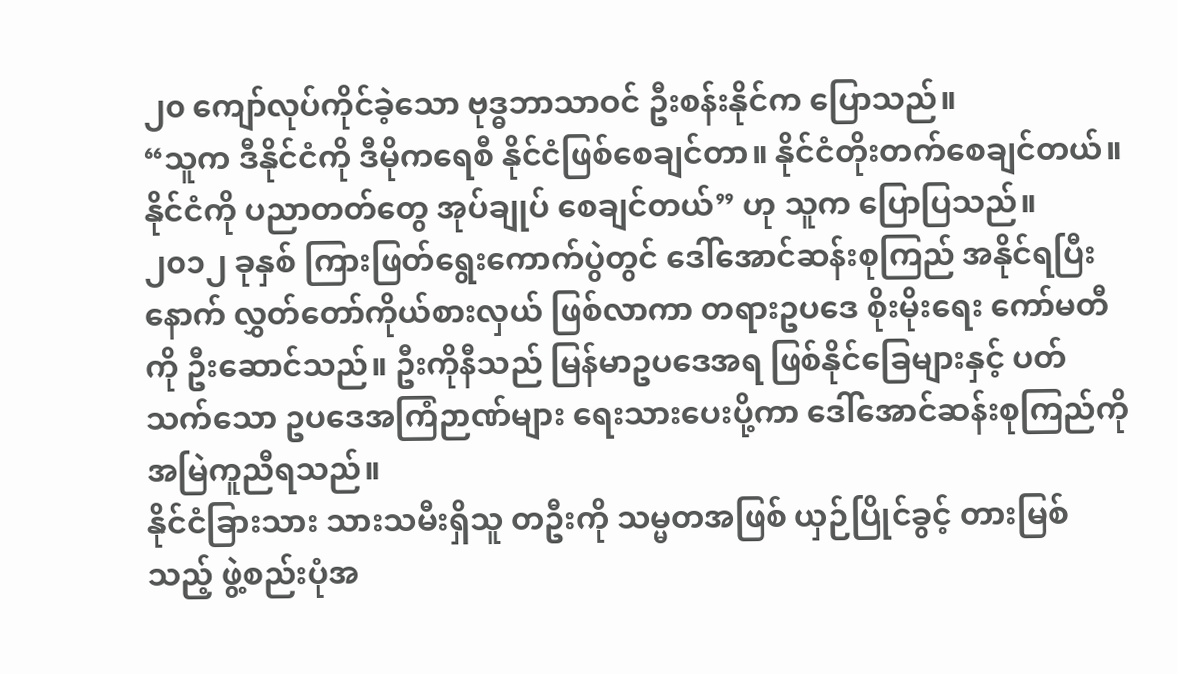၂၀ ကျော်လုပ်ကိုင်ခဲ့သော ဗုဒ္ဓဘာသာဝင် ဦးစန်းနိုင်က ပြောသည်။
“သူက ဒီနိုင်ငံကို ဒီမိုကရေစီ နိုင်ငံဖြစ်စေချင်တာ။ နိုင်ငံတိုးတက်စေချင်တယ်။ နိုင်ငံကို ပညာတတ်တွေ အုပ်ချုပ် စေချင်တယ်” ဟု သူက ပြောပြသည်။
၂၀၁၂ ခုနှစ် ကြားဖြတ်ရွေးကောက်ပွဲတွင် ဒေါ်အောင်ဆန်းစုကြည် အနိုင်ရပြီးနောက် လွှတ်တော်ကိုယ်စားလှယ် ဖြစ်လာကာ တရားဥပဒေ စိုးမိုးရေး ကော်မတီကို ဦးဆောင်သည်။ ဦးကိုနီသည် မြန်မာဥပဒေအရ ဖြစ်နိုင်ခြေများနှင့် ပတ်သက်သော ဥပဒေအကြံဉာဏ်များ ရေးသားပေးပို့ကာ ဒေါ်အောင်ဆန်းစုကြည်ကို အမြဲကူညီရသည်။
နိုင်ငံခြားသား သားသမီးရှိသူ တဦးကို သမ္မတအဖြစ် ယှဉ်ပြိုင်ခွင့် တားမြစ်သည့် ဖွဲ့စည်းပုံအ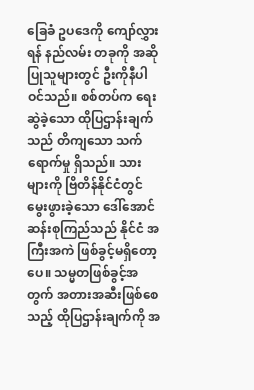ခြေခံ ဥပဒေကို ကျော်လွှားရန် နည်လမ်း တခုကို အဆိုပြုသူများတွင် ဦးကိုနီပါဝင်သည်။ စစ်တပ်က ရေးဆွဲခဲ့သော ထိုပြဌာန်းချက်သည် တိကျသော သက်ရောက်မှု ရှိသည်။ သားများကို ဗြိတိန်နိုင်ငံတွင် မွေးဖွားခဲ့သော ဒေါ်အောင်ဆန်းစုကြည်သည် နိုင်ငံ အကြီးအကဲ ဖြစ်ခွင့်မရှိတော့ပေ။ သမ္မတဖြစ်ခွင့်အတွက် အတားအဆီးဖြစ်စေသည့် ထိုပြဌာန်းချက်ကို အ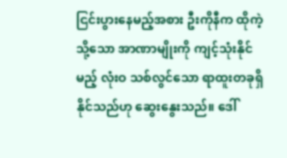ငြင်းပွားနေမည့်အစား ဦးကိုနီက ထိုကဲ့သို့သော အာဏာမျိုးကို ကျင့်သုံးနိုင်မည့် လုံးဝ သစ်လွင်သော ရာထူးတခုရှိနိုင်သည်ဟု ဆွေးနွေးသည်။ ဒေါ်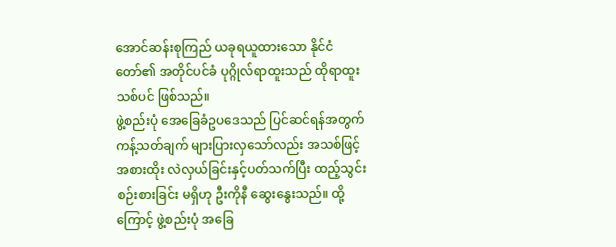အောင်ဆန်းစုကြည် ယခုရယူထားသော နိုင်ငံတော်၏ အတိုင်ပင်ခံ ပုဂ္ဂိုလ်ရာထူးသည် ထိုရာထူးသစ်ပင် ဖြစ်သည်။
ဖွဲ့စည်းပုံ အေခြေခံဥပဒေသည် ပြင်ဆင်ရန်အတွက် ကန့်သတ်ချက် များပြားလှသော်လည်း အသစ်ဖြင့် အစားထိုး လဲလှယ်ခြင်းနှင့်ပတ်သက်ပြီး ထည့်သွင်းစဉ်းစားခြင်း မရှိဟု ဦးကိုနီ ဆွေးနွေးသည်။ ထို့ကြောင့် ဖွဲ့စည်းပုံ အခြေ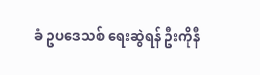ခံ ဥပဒေသစ် ရေးဆွဲရန် ဦးကိုနီ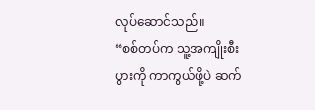လုပ်ဆောင်သည်။
“စစ်တပ်က သူ့အကျိုးစီးပွားကို ကာကွယ်ဖို့ပဲ ဆက်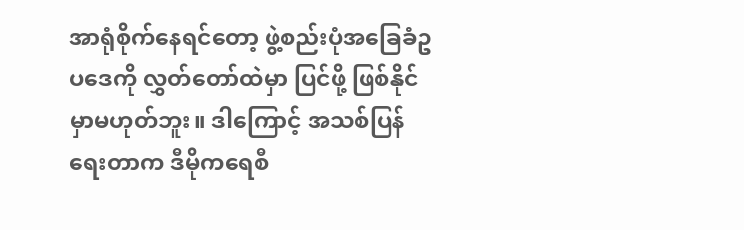အာရုံစိုက်နေရင်တော့ ဖွဲ့စည်းပုံအခြေခံဥပဒေကို လွှတ်တော်ထဲမှာ ပြင်ဖို့ ဖြစ်နိုင်မှာမဟုတ်ဘူး။ ဒါကြောင့် အသစ်ပြန်ရေးတာက ဒီမိုကရေစီ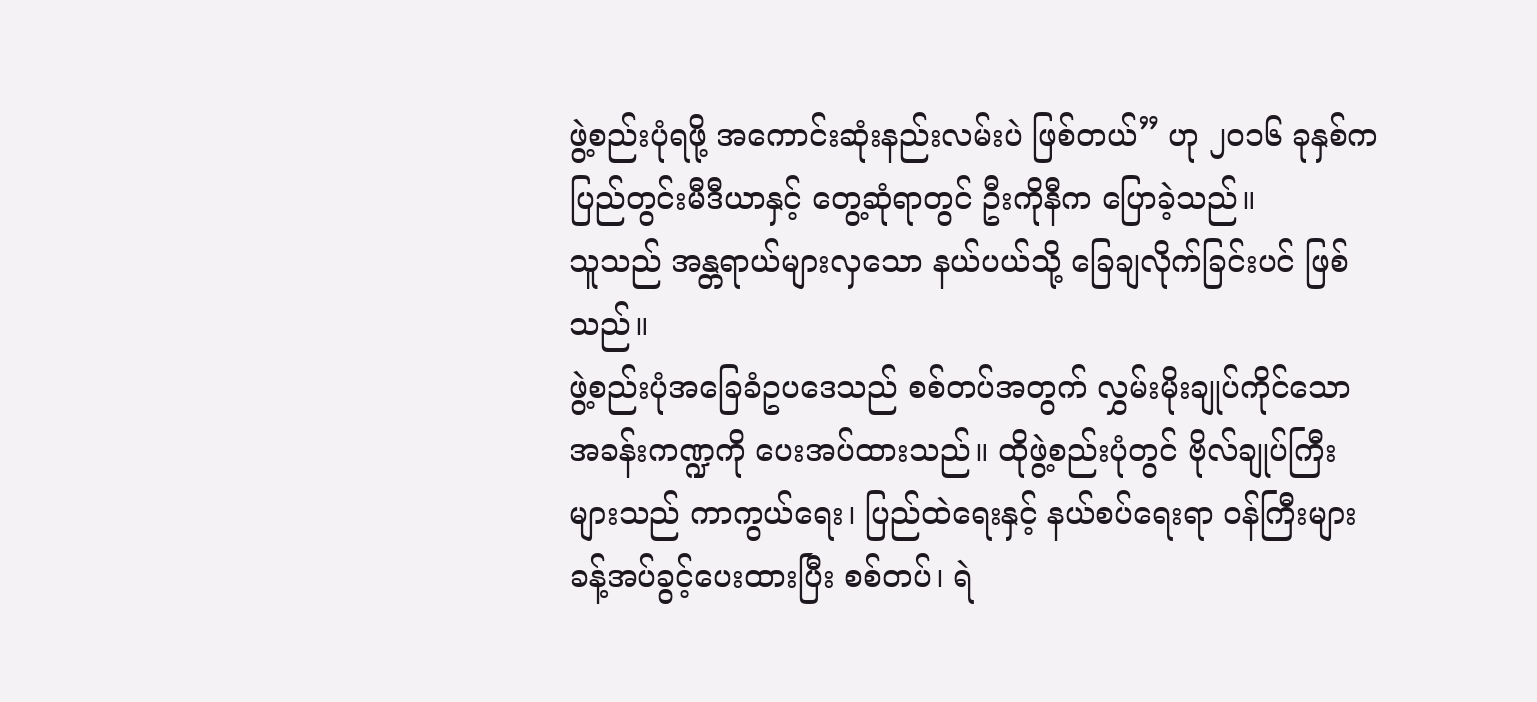ဖွဲ့စည်းပုံရဖို့ အကောင်းဆုံးနည်းလမ်းပဲ ဖြစ်တယ်” ဟု ၂၀၁၆ ခုနှစ်က ပြည်တွင်းမီဒီယာနှင့် တွေ့ဆုံရာတွင် ဦးကိုနီက ပြောခဲ့သည်။
သူသည် အန္တရာယ်များလှသော နယ်ပယ်သို့ ခြေချလိုက်ခြင်းပင် ဖြစ်သည်။
ဖွဲ့စည်းပုံအခြေခံဥပဒေသည် စစ်တပ်အတွက် လွှမ်းမိုးချုပ်ကိုင်သော အခန်းကဏ္ဍကို ပေးအပ်ထားသည်။ ထိုဖွဲ့စည်းပုံတွင် ဗိုလ်ချုပ်ကြီးများသည် ကာကွယ်ရေး၊ ပြည်ထဲရေးနှင့် နယ်စပ်ရေးရာ ဝန်ကြီးများ ခန့်အပ်ခွင့်ပေးထားပြီး စစ်တပ်၊ ရဲ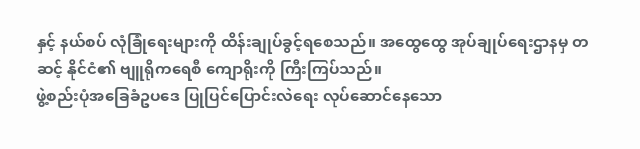နှင့် နယ်စပ် လုံခြုံရေးများကို ထိန်းချုပ်ခွင့်ရစေသည်။ အထွေထွေ အုပ်ချုပ်ရေးဌာနမှ တဆင့် နိုင်ငံ၏ ဗျူရိုကရေစီ ကျောရိုးကို ကြီးကြပ်သည်။
ဖွဲ့စည်းပုံအခြေခံဥပဒေ ပြုပြင်ပြောင်းလဲရေး လုပ်ဆောင်နေသော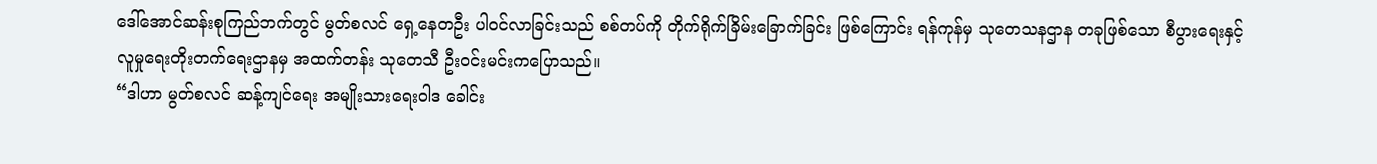ဒေါ်အောင်ဆန်းစုကြည်ဘက်တွင် မွတ်စလင် ရှေ့နေတဦး ပါဝင်လာခြင်းသည် စစ်တပ်ကို တိုက်ရိုက်ခြိမ်းခြောက်ခြင်း ဖြစ်ကြောင်း ရန်ကုန်မှ သုတေသနဌာန တခုဖြစ်သော စီပွားရေးနှင့် လူမှုရေးတိုးတက်ရေးဌာနမှ အထက်တန်း သုတေသီ ဦးဝင်းမင်းကပြောသည်။
“ဒါဟာ မွတ်စလင် ဆန့်ကျင်ရေး အမျိုးသားရေးဝါဒ ခေါင်း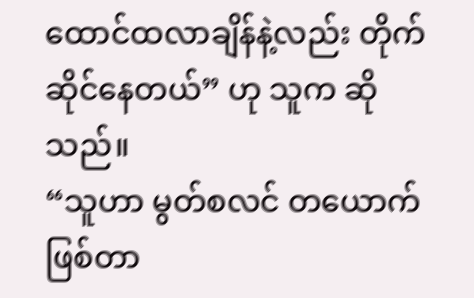ထောင်ထလာချိန်နဲ့လည်း တိုက်ဆိုင်နေတယ်” ဟု သူက ဆိုသည်။
“သူဟာ မွတ်စလင် တယောက်ဖြစ်တာ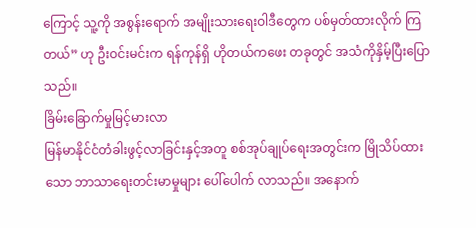ကြောင့် သူ့ကို အစွန်းရောက် အမျိုးသားရေးဝါဒီတွေက ပစ်မှတ်ထားလိုက် ကြတယ်” ဟု ဦးဝင်းမင်းက ရန်ကုန်ရှိ ဟိုတယ်ကဖေး တခုတွင် အသံကိုနှိမ့်ပြီးပြောသည်။
ခြိမ်းခြောက်မှုမြင့်မားလာ
မြန်မာနိုင်ငံတံခါးဖွင့်လာခြင်းနှင့်အတူ စစ်အုပ်ချုပ်ရေးအတွင်းက မြိုသိပ်ထားသော ဘာသာရေးတင်းမာမှုများ ပေါ်ပေါက် လာသည်။ အနောက်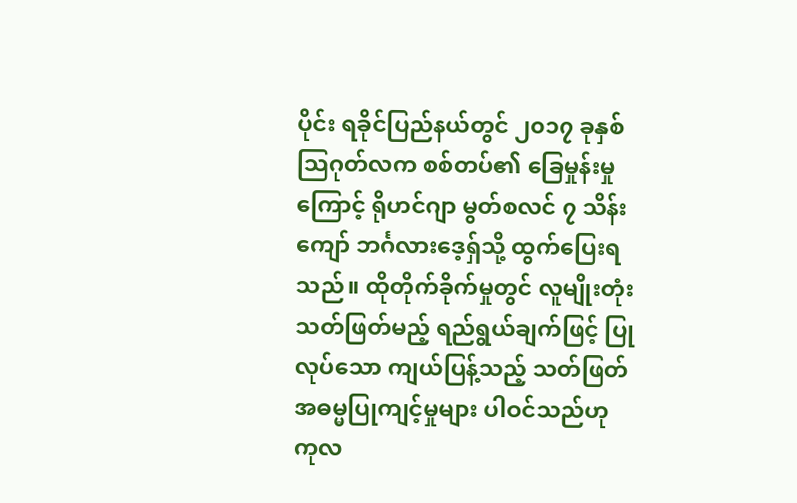ပိုင်း ရခိုင်ပြည်နယ်တွင် ၂၀၁၇ ခုနှစ် သြဂုတ်လက စစ်တပ်၏ ခြေမှုန်းမှုကြောင့် ရိုဟင်ဂျာ မွတ်စလင် ၇ သိန်းကျော် ဘင်္ဂလားဒေ့ရှ်သို့ ထွက်ပြေးရသည်။ ထိုတိုက်ခိုက်မှုတွင် လူမျိုးတုံး သတ်ဖြတ်မည့် ရည်ရွယ်ချက်ဖြင့် ပြုလုပ်သော ကျယ်ပြန့်သည့် သတ်ဖြတ် အဓမ္မပြုကျင့်မှုများ ပါဝင်သည်ဟု ကုလ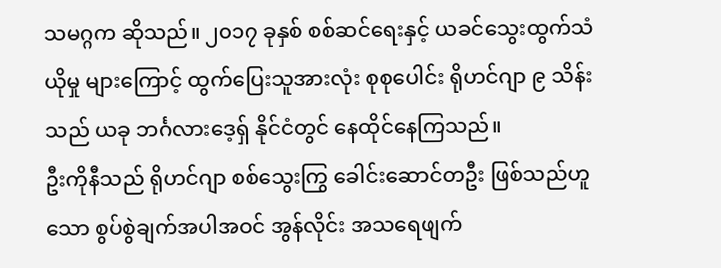သမဂ္ဂက ဆိုသည်။ ၂၀၁၇ ခုနှစ် စစ်ဆင်ရေးနှင့် ယခင်သွေးထွက်သံယိုမှု များကြောင့် ထွက်ပြေးသူအားလုံး စုစုပေါင်း ရိုဟင်ဂျာ ၉ သိန်းသည် ယခု ဘင်္ဂလားဒေ့ရှ် နိုင်ငံတွင် နေထိုင်နေကြသည်။
ဦးကိုနီသည် ရိုဟင်ဂျာ စစ်သွေးကြွ ခေါင်းဆောင်တဦး ဖြစ်သည်ဟူသော စွပ်စွဲချက်အပါအဝင် အွန်လိုင်း အသရေဖျက်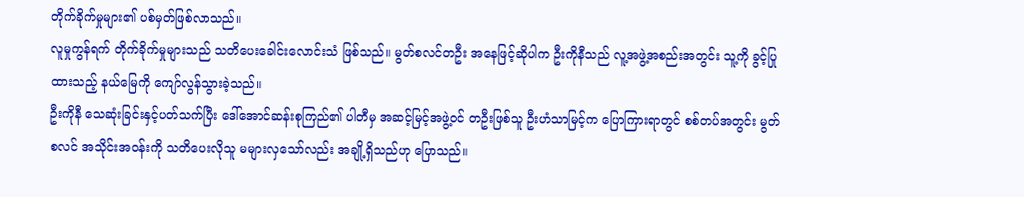တိုက်ခိုက်မှုများ၏ ပစ်မှတ်ဖြစ်လာသည်။
လူမှုကွန်ရက် တိုက်ခိုက်မှုများသည် သတိပေးခေါင်းလောင်းသံ ဖြစ်သည်။ မွတ်စလင်တဦး အနေဖြင့်ဆိုပါက ဦးကိုနီသည် လူ့အဖွဲ့အစည်းအတွင်း သူ့ကို ခွင့်ပြုထားသည့် နယ်မြေကို ကျော်လွန်သွားခဲ့သည်။
ဦးကိုနီ သေဆုံးခြင်းနှင့်ပတ်သက်ပြီး ဒေါ်အောင်ဆန်းစုကြည်၏ ပါတီမှ အဆင့်မြင့်အဖွဲ့ဝင် တဦးဖြစ်သူ ဦးဟံသာမြင့်က ပြောကြားရာတွင် စစ်တပ်အတွင်း မွတ်စလင် အသိုင်းအဝန်းကို သတိပေးလိုသူ မများလှသော်လည်း အချို့ရှိသည်ဟု ပြောသည်။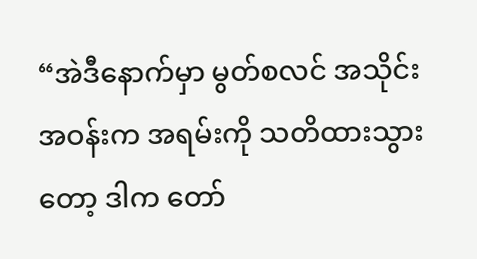“အဲဒီနောက်မှာ မွတ်စလင် အသိုင်းအဝန်းက အရမ်းကို သတိထားသွားတော့ ဒါက တော်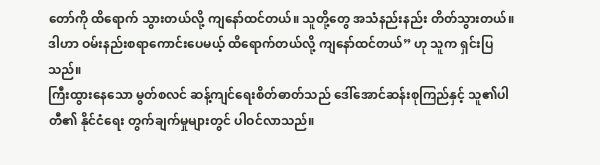တော်ကို ထိရောက် သွားတယ်လို့ ကျနော်ထင်တယ်။ သူတို့တွေ အသံနည်းနည်း တိတ်သွားတယ်။ ဒါဟာ ဝမ်းနည်းစရာကောင်းပေမယ့် ထိရောက်တယ်လို့ ကျနော်ထင်တယ်” ဟု သူက ရှင်းပြသည်။
ကြီးထွားနေသော မွတ်စလင် ဆန့်ကျင်ရေးစိတ်ဓာတ်သည် ဒေါ်အောင်ဆန်းစုကြည်နှင့် သူ၏ပါတီ၏ နိုင်ငံရေး တွက်ချက်မှုများတွင် ပါဝင်လာသည်။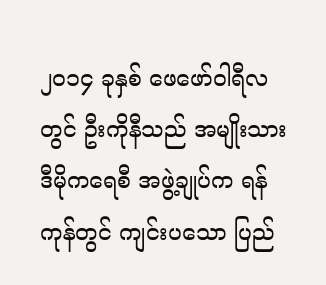၂၀၁၄ ခုနှစ် ဖေဖော်ဝါရီလတွင် ဦးကိုနီသည် အမျိုးသားဒီမိုကရေစီ အဖွဲ့ချုပ်က ရန်ကုန်တွင် ကျင်းပသော ပြည်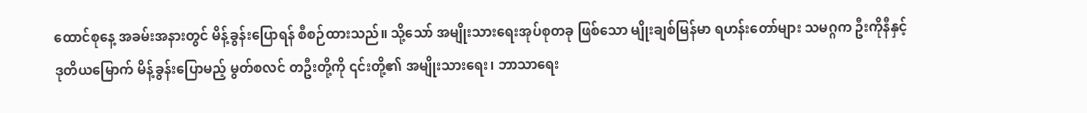ထောင်စုနေ့ အခမ်းအနားတွင် မိန့်ခွန်းပြောရန် စီစဉ်ထားသည်။ သို့သော် အမျိုးသားရေးအုပ်စုတခု ဖြစ်သော မျိုးချစ်မြန်မာ ရဟန်းတော်များ သမဂ္ဂက ဦးကိုနီနှင့် ဒုတိယမြောက် မိန့်ခွန်းပြောမည့် မွတ်စလင် တဦးတို့ကို ၎င်းတို့၏ အမျိုးသားရေး၊ ဘာသာရေး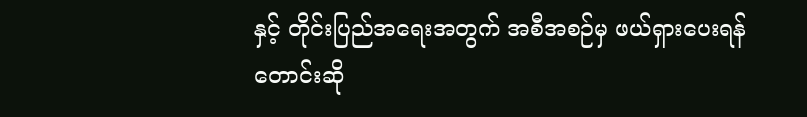နှင့် တိုင်းပြည်အရေးအတွက် အစီအစဉ်မှ ဖယ်ရှားပေးရန် တောင်းဆို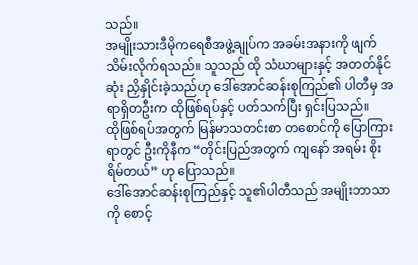သည်။
အမျိုးသားဒီမိုကရေစီအဖွဲ့ချုပ်က အခမ်းအနားကို ဖျက်သိမ်းလိုက်ရသည်။ သူသည် ထို သံဃာများနှင့် အတတ်နိုင်ဆုံး ညှိနှိုင်းခဲ့သည်ဟု ဒေါ်အောင်ဆန်းစုကြည်၏ ပါတီမှ အရာရှိတဦးက ထိုဖြစ်ရပ်နှင့် ပတ်သက်ပြီး ရှင်းပြသည်။
ထိုဖြစ်ရပ်အတွက် မြန်မာသတင်းစာ တစောင်ကို ပြောကြားရာတွင် ဦးကိုနီက “တိုင်းပြည်အတွက် ကျနော် အရမ်း စိုးရိမ်တယ်” ဟု ပြောသည်။
ဒေါ်အောင်ဆန်းစုကြည်နှင့် သူ၏ပါတီသည် အမျိုးဘာသာကို စောင့်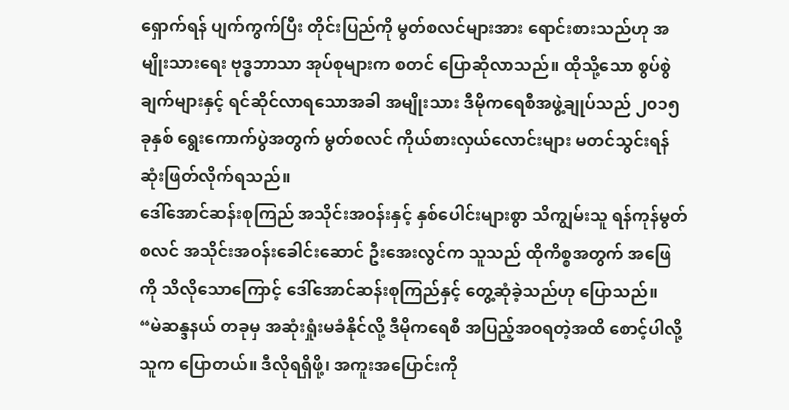ရှောက်ရန် ပျက်ကွက်ပြီး တိုင်းပြည်ကို မွတ်စလင်များအား ရောင်းစားသည်ဟု အမျိုးသားရေး ဗုဒ္ဓဘာသာ အုပ်စုများက စတင် ပြောဆိုလာသည်။ ထိုသို့သော စွပ်စွဲချက်များနှင့် ရင်ဆိုင်လာရသောအခါ အမျိုးသား ဒီမိုကရေစီအဖွဲ့ချုပ်သည် ၂၀၁၅ ခုနှစ် ရွေးကောက်ပွဲအတွက် မွတ်စလင် ကိုယ်စားလှယ်လောင်းများ မတင်သွင်းရန် ဆုံးဖြတ်လိုက်ရသည်။
ဒေါ်အောင်ဆန်းစုကြည် အသိုင်းအဝန်းနှင့် နှစ်ပေါင်းများစွာ သိကျွမ်းသူ ရန်ကုန်မွတ်စလင် အသိုင်းအဝန်းခေါင်းဆောင် ဦးအေးလွင်က သူသည် ထိုကိစ္စအတွက် အဖြေကို သိလိုသောကြောင့် ဒေါ်အောင်ဆန်းစုကြည်နှင့် တွေ့ဆုံခဲ့သည်ဟု ပြောသည်။
“မဲဆန္ဒနယ် တခုမှ အဆုံးရှုံးမခံနိုင်လို့ ဒီမိုကရေစီ အပြည့်အဝရတဲ့အထိ စောင့်ပါလို့ သူက ပြောတယ်။ ဒီလိုရရှိဖို့၊ အကူးအပြောင်းကို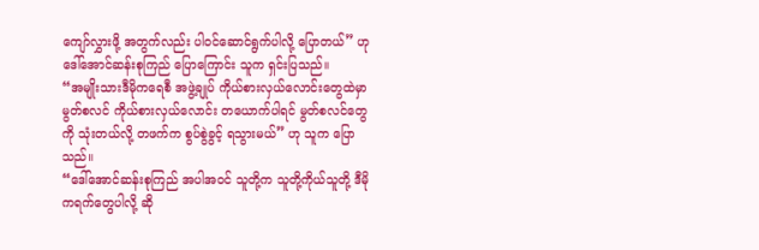ကျော်လွှားဖို့ အတွက်လည်း ပါဝင်ဆောင်ရွက်ပါလို့ ပြောတယ်” ဟု ဒေါ်အောင်ဆန်းစုကြည် ပြောကြောင်း သူက ရှင်းပြသည်။
“အမျိုးသားဒီမိုကရေစီ အဖွဲ့ချုပ် ကိုယ်စားလှယ်လောင်းတွေထဲမှာ မွတ်စလင် ကိုယ်စားလှယ်လောင်း တယောက်ပါရင် မွတ်စလင်တွေကို သုံးတယ်လို့ တဖက်က စွပ်စွဲခွင့် ရသွားမယ်” ဟု သူက ပြောသည်။
“ဒေါ်အောင်ဆန်းစုကြည် အပါအဝင် သူတို့က သူတို့ကိုယ်သူတို့ ဒီမိုကရက်တွေပါလို့ ဆို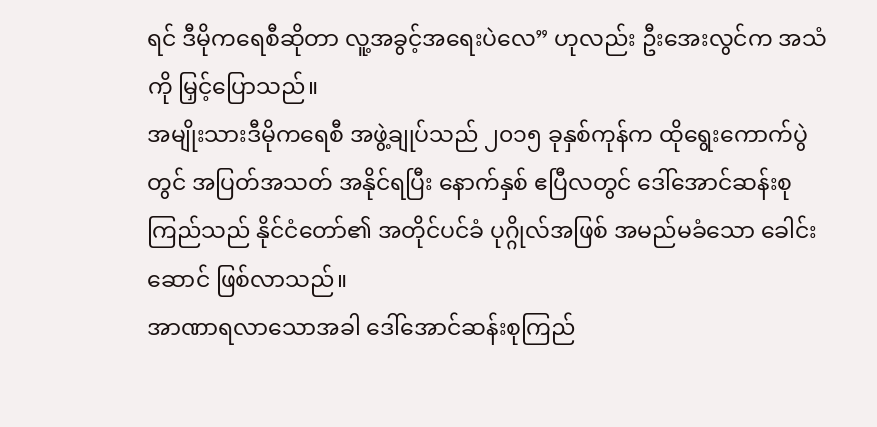ရင် ဒီမိုကရေစီဆိုတာ လူ့အခွင့်အရေးပဲလေ” ဟုလည်း ဦးအေးလွင်က အသံကို မြှင့်ပြောသည်။
အမျိုးသားဒီမိုကရေစီ အဖွဲ့ချုပ်သည် ၂၀၁၅ ခုနှစ်ကုန်က ထိုရွေးကောက်ပွဲတွင် အပြတ်အသတ် အနိုင်ရပြီး နောက်နှစ် ဧပြီလတွင် ဒေါ်အောင်ဆန်းစုကြည်သည် နိုင်ငံတော်၏ အတိုင်ပင်ခံ ပုဂ္ဂိုလ်အဖြစ် အမည်မခံသော ခေါင်းဆောင် ဖြစ်လာသည်။
အာဏာရလာသောအခါ ဒေါ်အောင်ဆန်းစုကြည်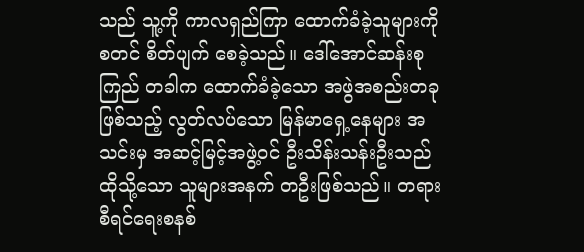သည် သူ့ကို ကာလရှည်ကြာ ထောက်ခံခဲ့သူများကို စတင် စိတ်ပျက် စေခဲ့သည်။ ဒေါ်အောင်ဆန်းစုကြည် တခါက ထောက်ခံခဲ့သော အဖွဲအစည်းတခုဖြစ်သည့် လွတ်လပ်သော မြန်မာရှေ့နေများ အသင်းမှ အဆင့်မြင့်အဖွဲ့ဝင် ဦးသိန်းသန်းဦးသည် ထိုသို့သော သူများအနက် တဦးဖြစ်သည်။ တရားစီရင်ရေးစနစ်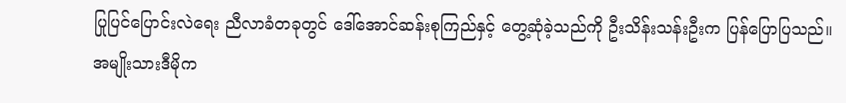ပြုပြင်ပြောင်းလဲရေး ညီလာခံတခုတွင် ဒေါ်အောင်ဆန်းစုကြည်နှင့် တွေ့ဆုံခဲ့သည်ကို ဦးသိန်းသန်းဦးက ပြန်ပြောပြသည်။
အမျိုးသားဒီမိုက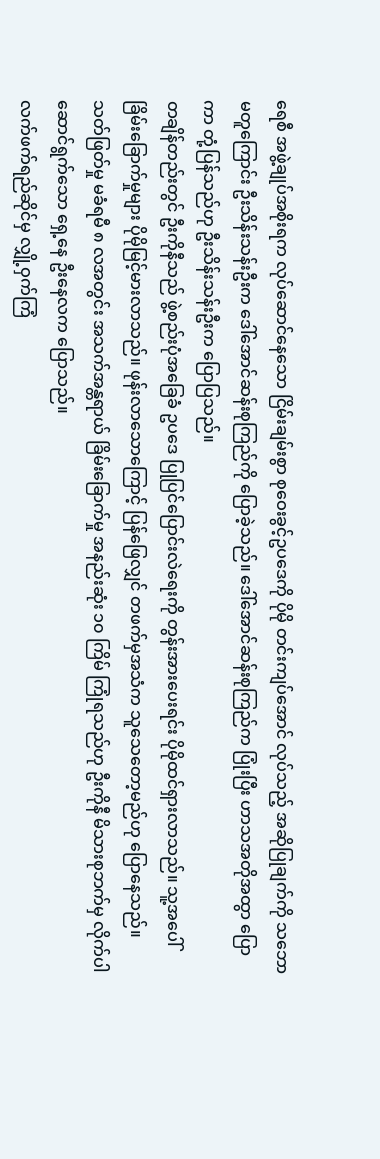ရေစီ အဖွဲ့ချုပ်အစိုးရက လုပ်ဆောင်နေသော ငြိမ်းချမ်းစွာ စုဝေးခွင့်ဥပဒေကို ပိုမို တင်းကျပ်အောင် လုပ်သည့် အဆိုပြုချက်ကို သဘောမတူကြောင်း ဦးသိန်းသန်းဦးက ဒေါ်အောင်ဆန်းစုကြည်ကို ပြောခဲ့သည်။ ဒေါ်အောင်ဆန်းစုကြည်က ပြုံးပြီး ဟာသအတိုအထွာ ပြောကာ တုံ့ပြန်သည်ဟု ဦးသိန်းသန်းဦးက ပြောပြသည်။
တချိန်တည်းတွင် ဦးကိုနီသည် ဖွဲ့စည်းပုံအခြေခံ ဥပဒေ ပြုပြင်ပြောင်းလဲရေးကို တွန်းအားပေးရင်း ပိုမိုထင်ရှားလာသည်။ သူ့အပေါ်ခြိမ်းခြောက်မှုများ ပိုမိုမြင့်မားလာသည်။ ဖုန်းလာသောကြောင့် ပြန်ဖြေလျှင် တဖက်မှအသံက သူသေတော့မည်ဟု ပြောနေသည်။ သတ်ဖြတ်မှု မခံရမီ ၈ လအတွင်း အသက်အန္တရာယ် ခြိမ်းခြောက်မှု အနည်းဆုံး ၁၀ ကြိမ် ကြုံရသည်ဟု ဦးကိုနီ မိသားစုဘက်မှ လိုက်ပါဆောင်ရွက်သော ရှေ့နေ ဦးနေလက ပြောသည်။
လက်ဖက်ရည်ဆိုင်မှ လျှို့ဝှက်ကြံ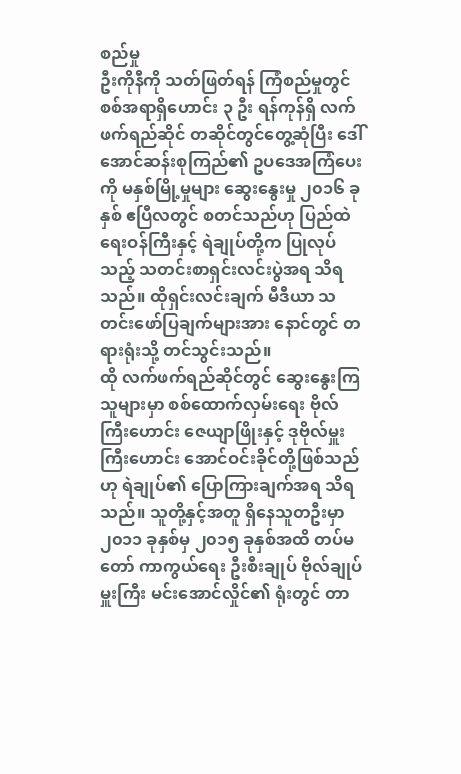စည်မှု
ဦးကိုနီကို သတ်ဖြတ်ရန် ကြံစည်မှုတွင် စစ်အရာရှိဟောင်း ၃ ဦး ရန်ကုန်ရှိ လက်ဖက်ရည်ဆိုင် တဆိုင်တွင်တွေ့ဆုံပြီး ဒေါ်အောင်ဆန်းစုကြည်၏ ဥပဒေအကြံပေးကို မနှစ်မြို့မှုများ ဆွေးနွေးမှု ၂၀၁၆ ခုနှစ် ဧပြီလတွင် စတင်သည်ဟု ပြည်ထဲရေးဝန်ကြီးနှင့် ရဲချုပ်တို့က ပြုလုပ်သည့် သတင်းစာရှင်းလင်းပွဲအရ သိရသည်။ ထိုရှင်းလင်းချက် မီဒီယာ သတင်းဖော်ပြချက်များအား နောင်တွင် တရားရုံးသို့ တင်သွင်းသည်။
ထို လက်ဖက်ရည်ဆိုင်တွင် ဆွေးနွေးကြသူများမှာ စစ်ထောက်လှမ်းရေး ဗိုလ်ကြီးဟောင်း ဇေယျာဖြိုးနှင့် ဒုဗိုလ်မှူးကြီးဟောင်း အောင်ဝင်းခိုင်တို့ဖြစ်သည်ဟု ရဲချုပ်၏ ပြောကြားချက်အရ သိရသည်။ သူတို့နှင့်အတူ ရှိနေသူတဦးမှာ ၂၀၁၁ ခုနှစ်မှ ၂၀၁၅ ခုနှစ်အထိ တပ်မတော် ကာကွယ်ရေး ဦးစီးချုပ် ဗိုလ်ချုပ်မှူးကြီး မင်းအောင်လှိုင်၏ ရုံးတွင် တာ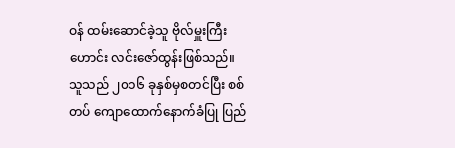ဝန် ထမ်းဆောင်ခဲ့သူ ဗိုလ်မှူးကြီးဟောင်း လင်းဇော်ထွန်းဖြစ်သည်။ သူသည် ၂၀၁၆ ခုနှစ်မှစတင်ပြီး စစ်တပ် ကျောထောက်နောက်ခံပြု ပြည်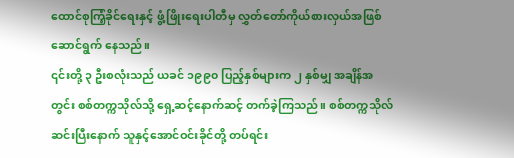ထောင်စုကြံ့ခိုင်ရေးနှင့် ဖွံ့ဖြိုးရေးပါတီမှ လွှတ်တော်ကိုယ်စားလှယ်အဖြစ် ဆောင်ရွက် နေသည်။
၎င်းတို့ ၃ ဦးစလုံးသည် ယခင် ၁၉၉၀ ပြည့်နှစ်များက ၂ နှစ်မျှ အချိန်အတွင်း စစ်တက္ကသိုလ်သို့ ရှေ့ဆင့်နောက်ဆင့် တက်ခဲ့ကြသည်။ စစ်တက္ကသိုလ် ဆင်းပြီးနောက် သူနှင့်အောင်ဝင်းခိုင်တို့ တပ်ရင်း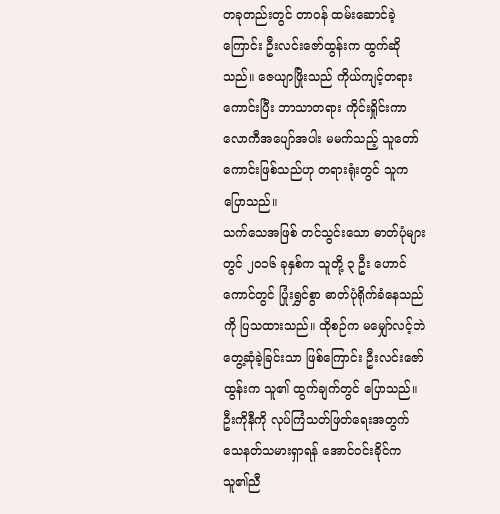တခုတည်းတွင် တာဝန် ထမ်းဆောင်ခဲ့ကြောင်း ဦးလင်းဇော်ထွန်းက ထွက်ဆိုသည်။ ဇေယျာဖြိုးသည် ကိုယ်ကျင့်တရားကောင်းပြီး ဘာသာတရား ကိုင်းရှိုင်းကာ လောကီအပျော်အပါး မမက်သည့် သူတော်ကောင်းဖြစ်သည်ဟု တရားရုံးတွင် သူက ပြောသည်။
သက်သေအဖြစ် တင်သွင်းသော ဓာတ်ပုံများတွင် ၂၀၁၆ ခုနှစ်က သူတို့ ၃ ဦး ဟောင်ကောင်တွင် ပြုံးရွှင်စွာ ဓာတ်ပုံရိုက်ခံနေသည်ကို ပြသထားသည်။ ထိုစဉ်က မမျှော်လင့်ဘဲ တွေ့ဆုံခဲ့ခြင်းသာ ဖြစ်ကြောင်း ဦးလင်းဇော်ထွန်းက သူ၏ ထွက်ချက်တွင် ပြောသည်။
ဦးကိုနီကို လုပ်ကြံသတ်ဖြတ်ရေးအတွက် သေနတ်သမားရှာရန် အောင်ဝင်းခိုင်က သူ၏ညီ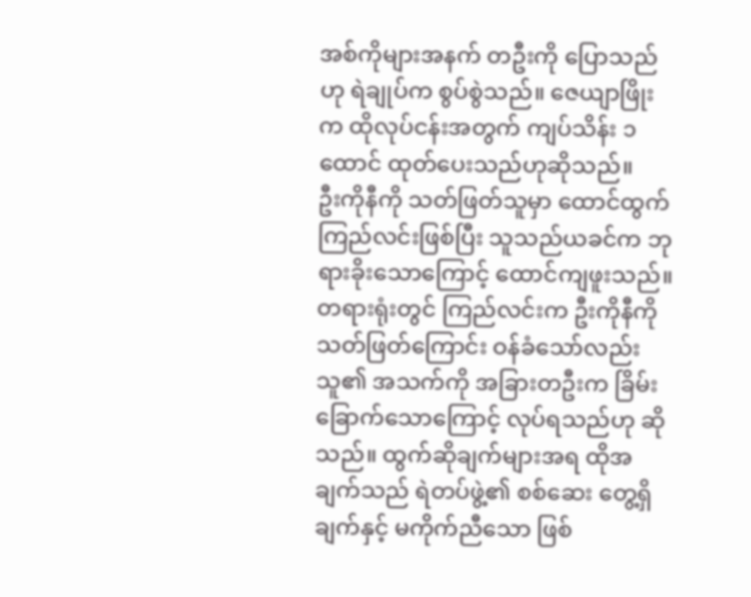အစ်ကိုများအနက် တဦးကို ပြောသည်ဟု ရဲချုပ်က စွပ်စွဲသည်။ ဇေယျာဖြိုးက ထိုလုပ်ငန်းအတွက် ကျပ်သိန်း ၁ ထောင် ထုတ်ပေးသည်ဟုဆိုသည်။
ဦးကိုနီကို သတ်ဖြတ်သူမှာ ထောင်ထွက် ကြည်လင်းဖြစ်ပြီး သူသည်ယခင်က ဘုရားခိုးသောကြောင့် ထောင်ကျဖူးသည်။ တရားရုံးတွင် ကြည်လင်းက ဦးကိုနီကို သတ်ဖြတ်ကြောင်း ဝန်ခံသော်လည်း သူ၏ အသက်ကို အခြားတဦးက ခြိမ်းခြောက်သောကြောင့် လုပ်ရသည်ဟု ဆိုသည်။ ထွက်ဆိုချက်များအရ ထိုအချက်သည် ရဲတပ်ဖွဲ့၏ စစ်ဆေး တွေ့ရှိချက်နှင့် မကိုက်ညီသော ဖြစ်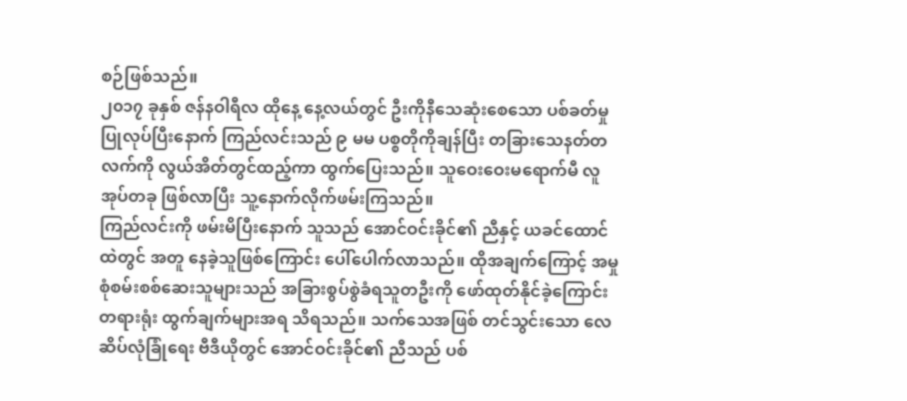စဉ်ဖြစ်သည်။
၂၀၁၇ ခုနှစ် ဇန်နဝါရီလ ထိုနေ့ နေ့လယ်တွင် ဦးကိုနီသေဆုံးစေသော ပစ်ခတ်မှုပြုလုပ်ပြီးနောက် ကြည်လင်းသည် ၉ မမ ပစ္စတိုကိုချန်ပြီး တခြားသေနတ်တလက်ကို လွယ်အိတ်တွင်ထည့်ကာ ထွက်ပြေးသည်။ သူဝေးဝေးမရောက်မီ လူအုပ်တခု ဖြစ်လာပြီး သူ့နောက်လိုက်ဖမ်းကြသည်။
ကြည်လင်းကို ဖမ်းမိပြီးနောက် သူသည် အောင်ဝင်းခိုင်၏ ညီနှင့် ယခင်ထောင်ထဲတွင် အတူ နေခဲ့သူဖြစ်ကြောင်း ပေါ်ပေါက်လာသည်။ ထိုအချက်ကြောင့် အမှုစုံစမ်းစစ်ဆေးသူများသည် အခြားစွပ်စွဲခံရသူတဦးကို ဖော်ထုတ်နိုင်ခဲ့ကြောင်း တရားရုံး ထွက်ချက်များအရ သိရသည်။ သက်သေအဖြစ် တင်သွင်းသော လေဆိပ်လုံခြုံရေး ဗီဒီယိုတွင် အောင်ဝင်းခိုင်၏ ညီသည် ပစ်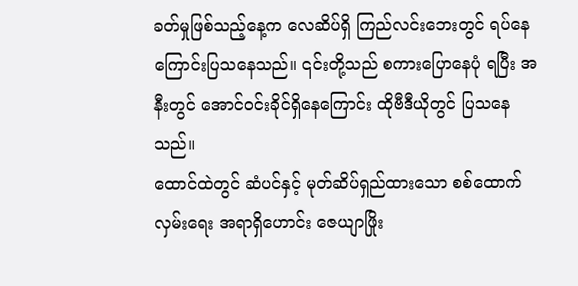ခတ်မှုဖြစ်သည့်နေ့က လေဆိပ်ရှိ ကြည်လင်းဘေးတွင် ရပ်နေကြောင်းပြသနေသည်။ ၎င်းတို့သည် စကားပြောနေပုံ ရပြီး အနီးတွင် အောင်ဝင်းခိုင်ရှိနေကြောင်း ထိုဗီဒီယိုတွင် ပြသနေသည်။
ထောင်ထဲတွင် ဆံပင်နှင့် မုတ်ဆိပ်ရှည်ထားသော စစ်ထောက်လှမ်းရေး အရာရှိဟောင်း ဇေယျာဖြိုး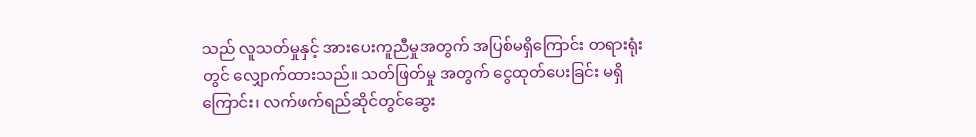သည် လူသတ်မှုနှင့် အားပေးကူညီမှုအတွက် အပြစ်မရှိကြောင်း တရားရုံးတွင် လျှောက်ထားသည်။ သတ်ဖြတ်မှု အတွက် ငွေထုတ်ပေးခြင်း မရှိကြောင်း၊ လက်ဖက်ရည်ဆိုင်တွင်ဆွေး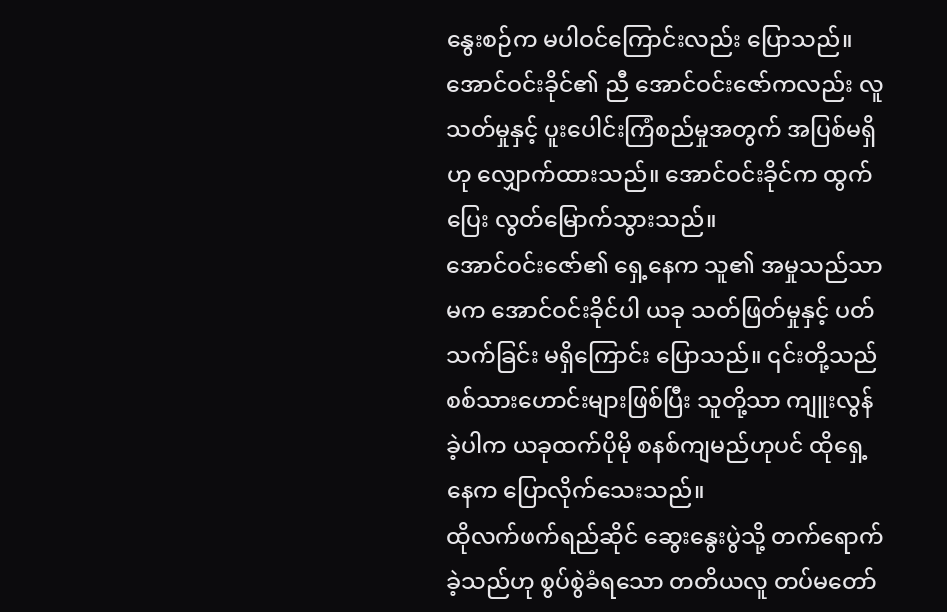နွေးစဉ်က မပါဝင်ကြောင်းလည်း ပြောသည်။ အောင်ဝင်းခိုင်၏ ညီ အောင်ဝင်းဇော်ကလည်း လူသတ်မှုနှင့် ပူးပေါင်းကြံစည်မှုအတွက် အပြစ်မရှိဟု လျှောက်ထားသည်။ အောင်ဝင်းခိုင်က ထွက်ပြေး လွတ်မြောက်သွားသည်။
အောင်ဝင်းဇော်၏ ရှေ့နေက သူ၏ အမှုသည်သာမက အောင်ဝင်းခိုင်ပါ ယခု သတ်ဖြတ်မှုနှင့် ပတ်သက်ခြင်း မရှိကြောင်း ပြောသည်။ ၎င်းတို့သည် စစ်သားဟောင်းများဖြစ်ပြီး သူတို့သာ ကျူးလွန်ခဲ့ပါက ယခုထက်ပိုမို စနစ်ကျမည်ဟုပင် ထိုရှေ့နေက ပြောလိုက်သေးသည်။
ထိုလက်ဖက်ရည်ဆိုင် ဆွေးနွေးပွဲသို့ တက်ရောက်ခဲ့သည်ဟု စွပ်စွဲခံရသော တတိယလူ တပ်မတော်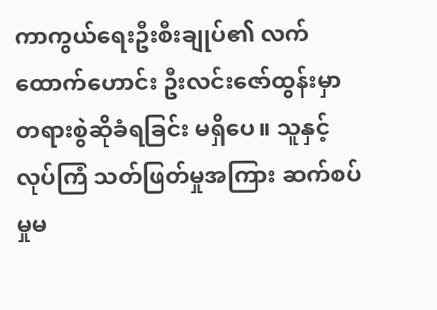ကာကွယ်ရေးဦးစီးချုပ်၏ လက်ထောက်ဟောင်း ဦးလင်းဇော်ထွန်းမှာ တရားစွဲဆိုခံရခြင်း မရှိပေ။ သူနှင့် လုပ်ကြံ သတ်ဖြတ်မှုအကြား ဆက်စပ်မှုမ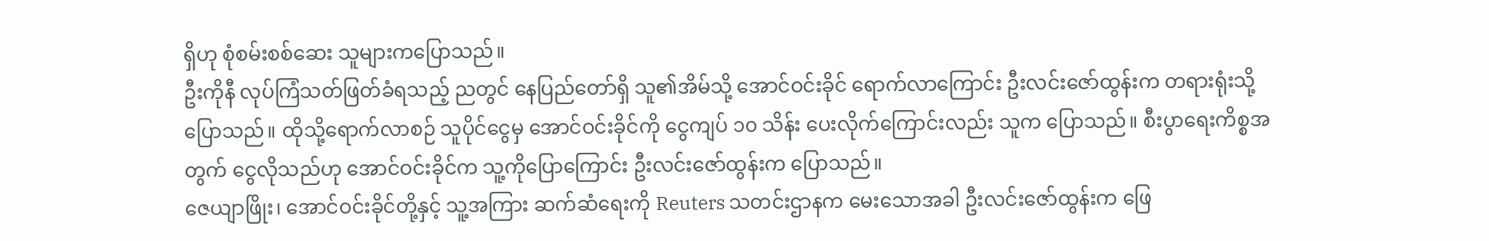ရှိဟု စုံစမ်းစစ်ဆေး သူများကပြောသည်။
ဦးကိုနီ လုပ်ကြံသတ်ဖြတ်ခံရသည့် ညတွင် နေပြည်တော်ရှိ သူ၏အိမ်သို့ အောင်ဝင်းခိုင် ရောက်လာကြောင်း ဦးလင်းဇော်ထွန်းက တရားရုံးသို့ပြောသည်။ ထိုသို့ရောက်လာစဉ် သူပိုင်ငွေမှ အောင်ဝင်းခိုင်ကို ငွေကျပ် ၁၀ သိန်း ပေးလိုက်ကြောင်းလည်း သူက ပြောသည်။ စီးပွာရေးကိစ္စအတွက် ငွေလိုသည်ဟု အောင်ဝင်းခိုင်က သူ့ကိုပြောကြောင်း ဦးလင်းဇော်ထွန်းက ပြောသည်။
ဇေယျာဖြိုး၊ အောင်ဝင်းခိုင်တို့နှင့် သူ့အကြား ဆက်ဆံရေးကို Reuters သတင်းဌာနက မေးသောအခါ ဦးလင်းဇော်ထွန်းက ဖြေ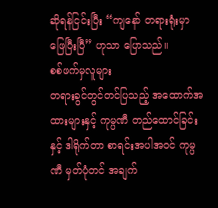ဆိုရန်ငြင်းပြီး “ကျနော် တရားရုံးမှာ ဖြေပြီးပြီ” ဟုသာ ပြောသည်။
စစ်ဖက်မှလူများ
တရားခွင်တွင်တင်ပြသည့် အထောက်အထားများနှင့် ကုမ္ပဏီ တည်ထောင်ခြင်းနှင့် ဒါရိုက်တာ စာရင်းအပါအဝင် ကုမ္ပဏီ မှတ်ပုံတင် အချက်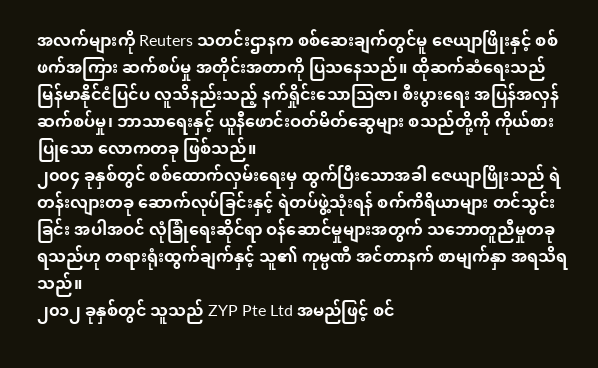အလက်များကို Reuters သတင်းဌာနက စစ်ဆေးချက်တွင်မူ ဇေယျာဖြိုးနှင့် စစ်ဖက်အကြား ဆက်စပ်မှု အတိုင်းအတာကို ပြသနေသည်။ ထိုဆက်ဆံရေးသည် မြန်မာနိုင်ငံပြင်ပ လူသိနည်းသည့် နက်ရှိုင်းသောသြဇာ၊ စီးပွားရေး အပြန်အလှန် ဆက်စပ်မှု၊ ဘာသာရေးနှင့် ယူနီဖောင်းဝတ်မိတ်ဆွေများ စသည်တို့ကို ကိုယ်စားပြုသော လောကတခု ဖြစ်သည်။
၂၀၀၄ ခုနှစ်တွင် စစ်ထောက်လှမ်းရေးမှ ထွက်ပြီးသောအခါ ဇေယျာဖြိုးသည် ရဲတန်းလျားတခု ဆောက်လုပ်ခြင်းနှင့် ရဲတပ်ဖွဲ့သုံးရန် စက်ကိရိယာများ တင်သွင်းခြင်း အပါအဝင် လုံခြုံရေးဆိုင်ရာ ဝန်ဆောင်မှုများအတွက် သဘောတူညီမှုတခု ရသည်ဟု တရားရုံးထွက်ချက်နှင့် သူ၏ ကုမ္ပဏီ အင်တာနက် စာမျက်နှာ အရသိရသည်။
၂၀၁၂ ခုနှစ်တွင် သူသည် ZYP Pte Ltd အမည်ဖြင့် စင်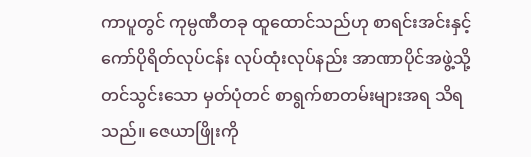ကာပူတွင် ကုမ္ပဏီတခု ထူထောင်သည်ဟု စာရင်းအင်းနှင့် ကော်ပိုရိတ်လုပ်ငန်း လုပ်ထုံးလုပ်နည်း အာဏာပိုင်အဖွဲ့သို့ တင်သွင်းသော မှတ်ပုံတင် စာရွက်စာတမ်းများအရ သိရသည်။ ဇေယာဖြိုးကို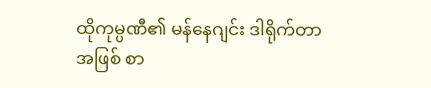ထိုကုမ္ပဏီ၏ မန်နေဂျင်း ဒါရိုက်တာအဖြစ် စာ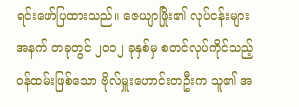ရင်းဖော်ပြထားသည်။ ဇေယျာဖြိုး၏ လုပ်ငန်းများ အနက် တခုတွင် ၂၀၁၂ ခုနှစ်မှ စတင်လုပ်ကိုင်သည့် ဝန်ထမ်းဖြစ်သော ဗိုလ်မှူးဟောင်းတဦးက သူ၏ အ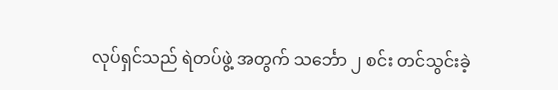လုပ်ရှင်သည် ရဲတပ်ဖွဲ့ အတွက် သင်္ဘော ၂ စင်း တင်သွင်းခဲ့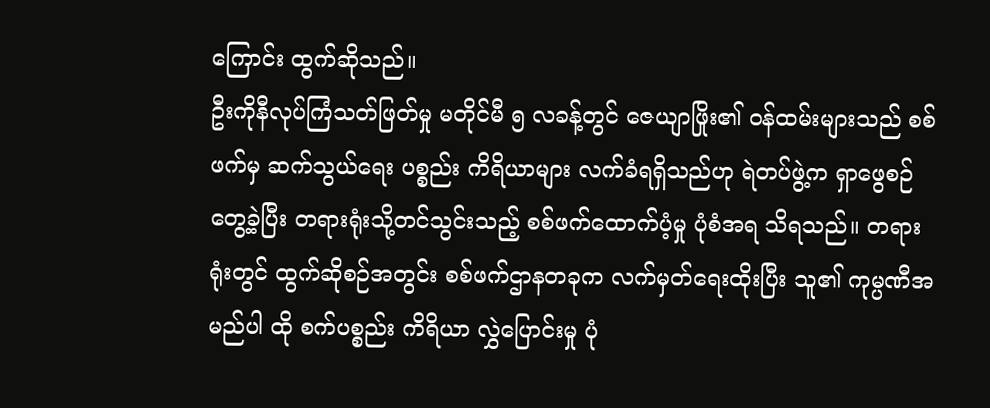ကြောင်း ထွက်ဆိုသည်။
ဦးကိုနီလုပ်ကြံသတ်ဖြတ်မှု မတိုင်မီ ၅ လခန့်တွင် ဇေယျာဖြိုး၏ ဝန်ထမ်းများသည် စစ်ဖက်မှ ဆက်သွယ်ရေး ပစ္စည်း ကိရိယာများ လက်ခံရရှိသည်ဟု ရဲတပ်ဖွဲ့က ရှာဖွေစဉ်တွေ့ခဲ့ပြီး တရားရုံးသို့တင်သွင်းသည့် စစ်ဖက်ထောက်ပံ့မှု ပုံစံအရ သိရသည်။ တရားရုံးတွင် ထွက်ဆိုစဉ်အတွင်း စစ်ဖက်ဌာနတခုက လက်မှတ်ရေးထိုးပြီး သူ၏ ကုမ္ပဏီအမည်ပါ ထို စက်ပစ္စည်း ကိရိယာ လွှဲပြောင်းမှု ပုံ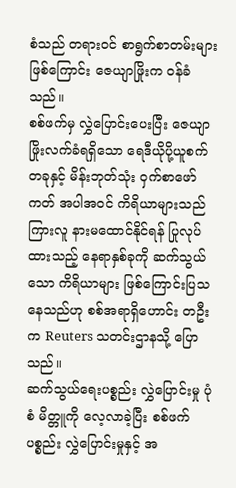စံသည် တရားဝင် စာရွက်စာတမ်းများ ဖြစ်ကြောင်း ဇေယျာဖြိုးက ဝန်ခံသည်။
စစ်ဖက်မှ လွှဲပြောင်းပေးပြီး ဇေယျာဖြိုးလက်ခံရရှိသော ရေဒီယိုပို့ယူစက် တခုနှင့် မိန်းဘုတ်သုံး ဝှက်စာဖော်ကတ် အပါအဝင် ကိရိယာများသည် ကြားလူ နားမထောင်နိုင်ရန် ပြုလုပ်ထားသည့် နေရာနှစ်ခုကို ဆက်သွယ်သော ကိရိယာများ ဖြစ်ကြောင်းပြသနေသည်ဟု စစ်အရာရှိဟောင်း တဦးက Reuters သတင်းဌာနသို့ ပြောသည်။
ဆက်သွယ်ရေးပစ္စည်း လွှဲပြောင်းမှု ပုံစံ မိတ္တူကို လေ့လာခဲ့ပြီး စစ်ဖက်ပစ္စည်း လွှဲပြောင်းမှုနှင့် အ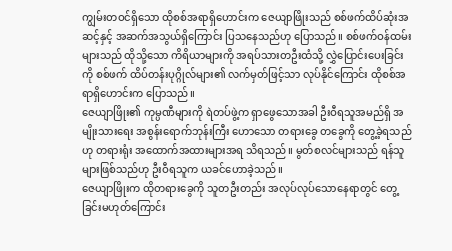ကျွမ်းတဝင်ရှိသော ထိုစစ်အရာရှိဟောင်းက ဇေယျာဖြိုးသည် စစ်ဖက်ထိပ်ဆုံးအဆင့်နှင့် အဆက်အသွယ်ရှိကြောင်း ပြသနေသည်ဟု ပြောသည်။ စစ်ဖက်ဝန်ထမ်းများသည် ထိုသို့သော ကိရိယာများကို အရပ်သားတဦးထံသို့ လွှဲပြောင်းပေးခြင်းကို စစ်ဖက် ထိပ်တန်းပုဂ္ဂိုလ်များ၏ လက်မှတ်ဖြင့်သာ လုပ်နိုင်ကြောင်း ထိုစစ်အရာရှိဟောင်းက ပြောသည်။
ဇေယျာဖြိုး၏ ကုမ္ပဏီများကို ရဲတပ်ဖွဲ့က ရှာဖွေသောအခါ ဦးဝီရသူအမည်ရှိ အမျိုးသားရေး အစွန်းရောက်ဘုန်းကြီး ဟောသော တရားခွေ တခွေကို တွေ့ခဲ့ရသည်ဟု တရားရုံး အထောက်အထားများအရ သိရသည်။ မွတ်စလင်များသည် ရန်သူများဖြစ်သည်ဟု ဦးဝီရသူက ယခင်ဟောခဲ့သည်။
ဇေယျာဖြိုးက ထိုတရားခွေကို သူတဦးတည်း အလုပ်လုပ်သောနေရာတွင် တွေ့ခြင်းမဟုတ်ကြောင်း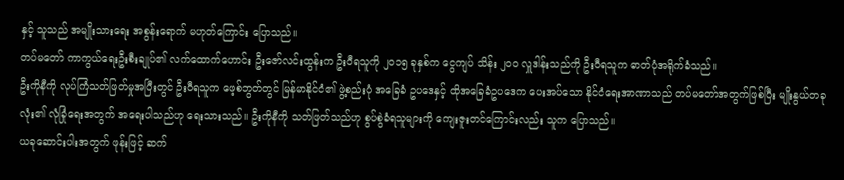နှင့် သူသည် အမျိုးသားရေး အစွန်းရောက် မဟုတ်ကြောင်း ပြောသည်။
တပ်မတော် ကာကွယ်ရေးဦးစီးချုပ်၏ လက်ထောက်ဟောင်း ဦးဇော်လင်းထွန်းက ဦးဝီရသူကို ၂၀၁၅ ခုနှစ်က ငွေကျပ် သိန်း ၂၀၀ လှူဒါန်းသည်ကို ဦးဝီရသူက ဓာတ်ပုံအရိုက်ခံသည်။
ဦးကိုနီကို လုပ်ကြံသတ်ဖြတ်မှုအပြီးတွင် ဦးဝီရသူက ဖေ့စ်ဘွတ်တွင် မြန်မာနိုင်ငံ၏ ဖွဲ့စည်းပုံ အခြေခံ ဥပဒေနှင့် ထိုအခြေခံဥပဒေက ပေးအပ်သော နိုင်ငံရေးအာဏာသည် တပ်မတော်အတွက်ဖြစ်ပြီး မျိုးနွယ်တခုလုံး၏ လုံခြုံရေးအတွက် အရေးပါသည်ဟု ရေးသားသည်။ ဦးကိုနီကို သတ်ဖြတ်သည်ဟု စွပ်စွဲခံရသူများကို ကျေးဇူးတင်ကြောင်းလည်း သူက ပြောသည်။
ယခုဆောင်းပါးအတွက် ဖုန်းဖြင့် ဆက်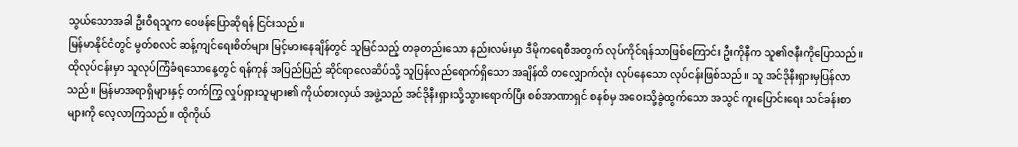သွယ်သောအခါ ဦးဝီရသူက ဝေဖန်ပြောဆိုရန် ငြင်းသည်။
မြန်မာနိုင်ငံတွင် မွတ်စလင် ဆန့်ကျင်ရေးစိတ်များ မြင့်မားနေချိန်တွင် သူမြင်သည့် တခုတည်းသော နည်းလမ်းမှာ ဒီမိုကရေစီအတွက် လုပ်ကိုင်ရန်သာဖြစ်ကြောင်း ဦးကိုနီက သူ၏ဇနီးကိုပြောသည်။
ထိုလုပ်ငန်းမှာ သူလုပ်ကြံခံရသောနေ့တွင် ရန်ကုန် အပြည်ပြည် ဆိုင်ရာလေဆိပ်သို့ သူပြန်လည်ရောက်ရှိသော အချိန်ထိ တလျှောက်လုံး လုပ်နေသော လုပ်ငန်းဖြစ်သည်။ သူ အင်ဒိုနီးရှားမှပြန်လာသည်။ မြန်မာအရာရှိများနှင့် တက်ကြွ လှုပ်ရှားသူများ၏ ကိုယ်စားလှယ် အဖွဲ့သည် အင်ဒိုနီးရှားသို့သွားရောက်ပြီး စစ်အာဏာရှင် စနစ်မှ အဝေးသို့ခွဲထွက်သော အသွင် ကူးပြောင်းရေး သင်ခန်းစာများကို လေ့လာကြသည်။ ထိုကိုယ်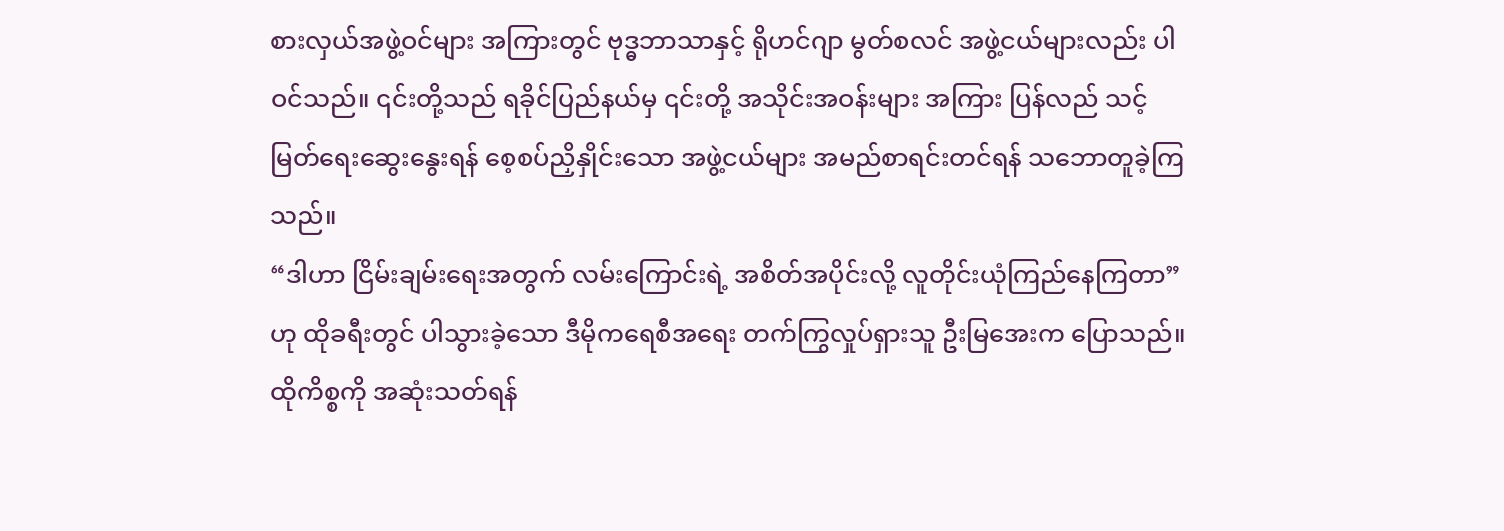စားလှယ်အဖွဲ့ဝင်များ အကြားတွင် ဗုဒ္ဓဘာသာနှင့် ရိုဟင်ဂျာ မွတ်စလင် အဖွဲ့ငယ်များလည်း ပါဝင်သည်။ ၎င်းတို့သည် ရခိုင်ပြည်နယ်မှ ၎င်းတို့ အသိုင်းအဝန်းများ အကြား ပြန်လည် သင့်မြတ်ရေးဆွေးနွေးရန် စေ့စပ်ညှိနှိုင်းသော အဖွဲ့ငယ်များ အမည်စာရင်းတင်ရန် သဘောတူခဲ့ကြသည်။
“ဒါဟာ ငြိမ်းချမ်းရေးအတွက် လမ်းကြောင်းရဲ့ အစိတ်အပိုင်းလို့ လူတိုင်းယုံကြည်နေကြတာ” ဟု ထိုခရီးတွင် ပါသွားခဲ့သော ဒီမိုကရေစီအရေး တက်ကြွလှုပ်ရှားသူ ဦးမြအေးက ပြောသည်။
ထိုကိစ္စကို အဆုံးသတ်ရန်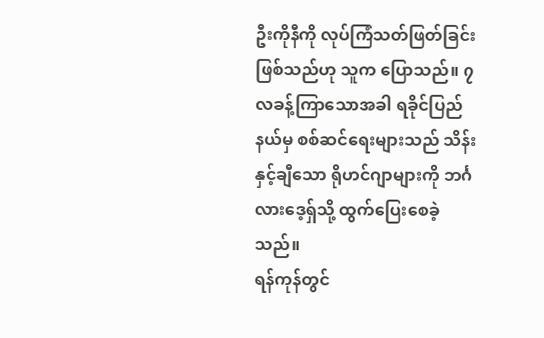ဦးကိုနီကို လုပ်ကြံသတ်ဖြတ်ခြင်း ဖြစ်သည်ဟု သူက ပြောသည်။ ၇ လခန့်ကြာသောအခါ ရခိုင်ပြည်နယ်မှ စစ်ဆင်ရေးများသည် သိန်းနှင့်ချီသော ရိုဟင်ဂျာများကို ဘင်္ဂလားဒေ့ရှ်သို့ ထွက်ပြေးစေခဲ့သည်။
ရန်ကုန်တွင်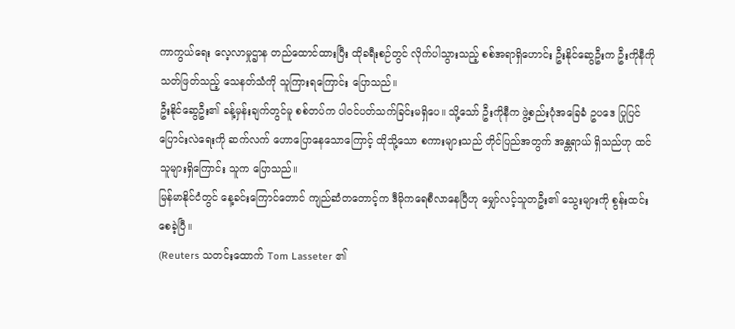ကာကွယ်ရေး လေ့လာမှုဌာန တည်ထောင်ထားပြီး ထိုခရီးစဉ်တွင် လိုက်ပါသွားသည့် စစ်အရာရှိဟောင်း ဦးနိုင်ဆွေဦးက ဦးကိုနီကို သတ်ဖြတ်သည့် သေနတ်သံကို သူကြားရကြောင်း ပြောသည်။
ဦးနိုင်ဆွေဦး၏ ခန့်မှန်းချက်တွင်မူ စစ်တပ်က ပါဝင်ပတ်သက်ခြင်းမရှိပေ။ သို့သော် ဦးကိုနီက ဖွဲ့စည်းပုံအခြေခံ ဥပဒေ ပြုပြင်ပြောင်းလဲရေးကို ဆက်လက် ဟောပြောနေသောကြောင့် ထိုသို့သော စကားများသည် တိုင်ပြည်အတွက် အန္တရာယ် ရှိသည်ဟု ထင်သူများရှိကြောင်း သူက ပြောသည်။
မြန်မာနိုင်ငံတွင် နေ့ခင်းကြောင်တောင် ကျည်ဆံတတောင့်က ဒီမိုကရေစီလာနေပြီဟု မျှော်လင့်သူတဦး၏ သွေးများကို စွန်းထင်းစေခဲ့ပြီ။
(Reuters သတင်းထောက် Tom Lasseter ၏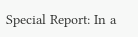Special Report: In a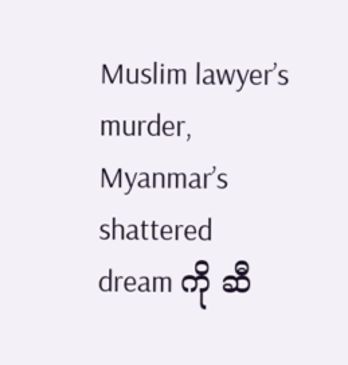Muslim lawyer’s murder, Myanmar’s shattered dream ကို ဆီ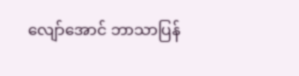လျော်အောင် ဘာသာပြန်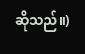ဆိုသည်။)